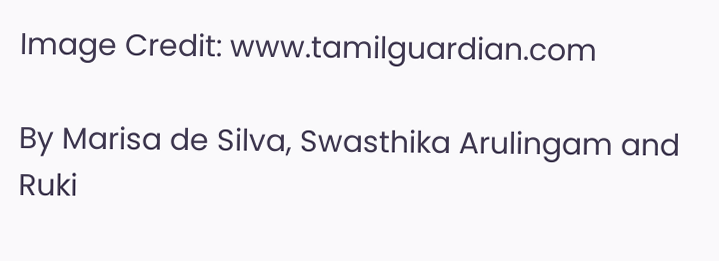Image Credit: www.tamilguardian.com

By Marisa de Silva, Swasthika Arulingam and Ruki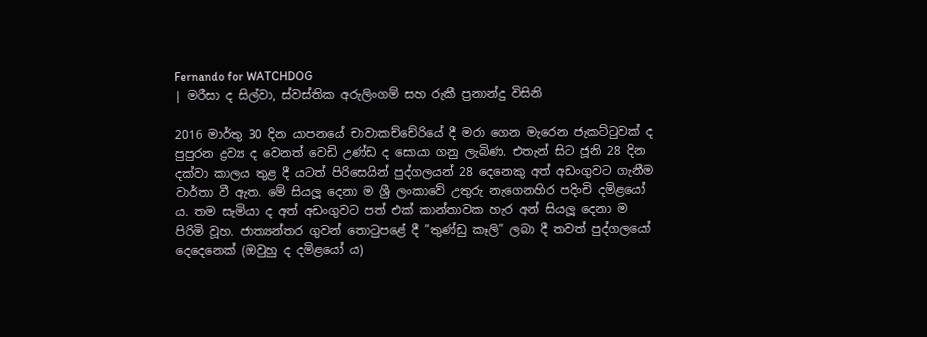Fernando for WATCHDOG
| මරීසා ද සිල්වා, ස්වස්තික අරුලිංගම් සහ රුකී ප්‍රනාන්දු විසිනි

2016 මාර්තු 30 දින යාපනයේ චාවාකච්චේරියේ දී මරා ගෙන මැරෙන ජැකට්ටුවක් ද පුපුරන ද්‍රව්‍ය ද වෙනත් වෙඩි උණ්ඩ ද සොයා ගනු ලැබිණ. එතැන් සිට ජූනි 28 දින දක්වා කාලය තුළ දී යටත් පිරිසෙයින් පුද්ගලයන් 28 දෙනෙකු අත් අඩංගුවට ගැනීම වාර්තා වී ඇත. මේ සියලූ දෙනා ම ශ්‍රී ලංකාවේ උතුරු නැගෙනහිර පදිංචි දමිළයෝ ය. තම සැමියා ද අත් අඩංගුවට පත් එක් කාන්තාවක හැර අන් සියලූ දෙනා ම පිරිමි වූහ. ජාත්‍යන්තර ගුවන් තොටුපළේ දී ”තුණ්ඩු කෑලි” ලබා දී තවත් පුද්ගලයෝ දෙදෙනෙක් (ඔවුහු ද දමිළයෝ ය)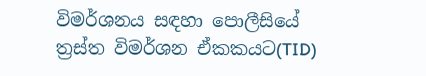විමර්ශනය සඳහා පොලීසියේ ත්‍රස්ත විමර්ශන ඒකකයට(TID)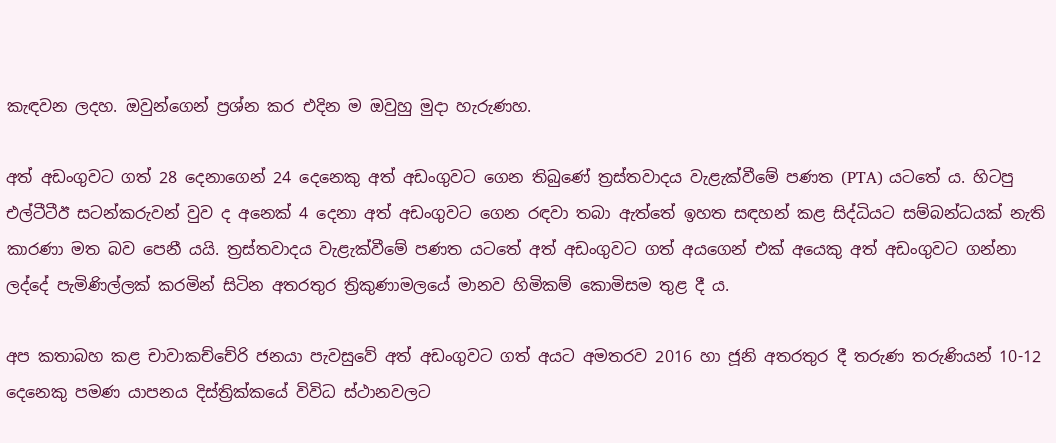කැඳවන ලදහ. ඔවුන්ගෙන් ප්‍රශ්න කර එදින ම ඔවුහු මුදා හැරුණහ.

අත් අඩංගුවට ගත් 28 දෙනාගෙන් 24 දෙනෙකු අත් අඩංගුවට ගෙන තිබුණේ ත්‍රස්තවාදය වැළැක්වීමේ පණත (PTA) යටතේ ය. හිටපු එල්ටීටීඊ සටන්කරුවන් වුව ද අනෙක් 4 දෙනා අත් අඩංගුවට ගෙන රඳවා තබා ඇත්තේ ඉහත සඳහන් කළ සිද්ධියට සම්බන්ධයක් නැති කාරණා මත බව පෙනී යයි. ත්‍රස්තවාදය වැළැක්වීමේ පණත යටතේ අත් අඩංගුවට ගත් අයගෙන් එක් අයෙකු අත් අඩංගුවට ගන්නා ලද්දේ පැමිණිල්ලක් කරමින් සිටින අතරතුර ත්‍රිකුණාමලයේ මානව හිමිකම් කොමිසම තුළ දී ය.

අප කතාබහ කළ චාවාකච්චේරි ජනයා පැවසුවේ අත් අඩංගුවට ගත් අයට අමතරව 2016 හා ජූනි අතරතුර දී තරුණ තරුණියන් 10-12 දෙනෙකු පමණ යාපනය දිස්ත්‍රික්කයේ විවිධ ස්ථානවලට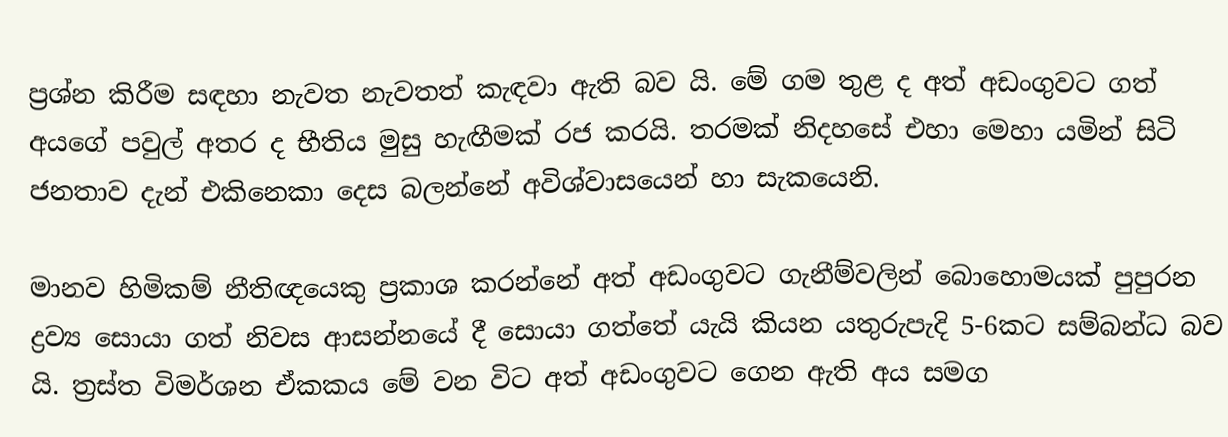ප්‍රශ්න කිරීම සඳහා නැවත නැවතත් කැඳවා ඇති බව යි. මේ ගම තුළ ද අත් අඩංගුවට ගත් අයගේ පවුල් අතර ද භීතිය මුසු හැඟීමක් රජ කරයි. තරමක් නිදහසේ එහා මෙහා යමින් සිටි ජනතාව දැන් එකිනෙකා දෙස බලන්නේ අවිශ්වාසයෙන් හා සැකයෙනි.

මානව හිමිකම් නීතිඥයෙකු ප්‍රකාශ කරන්නේ අත් අඩංගුවට ගැනීම්වලින් බොහොමයක් පුපුරන ද්‍රව්‍ය සොයා ගත් නිවස ආසන්නයේ දී සොයා ගත්තේ යැයි කියන යතුරුපැදි 5-6කට සම්බන්ධ බව යි. ත්‍රස්ත විමර්ශන ඒකකය මේ වන විට අත් අඩංගුවට ගෙන ඇති අය සමග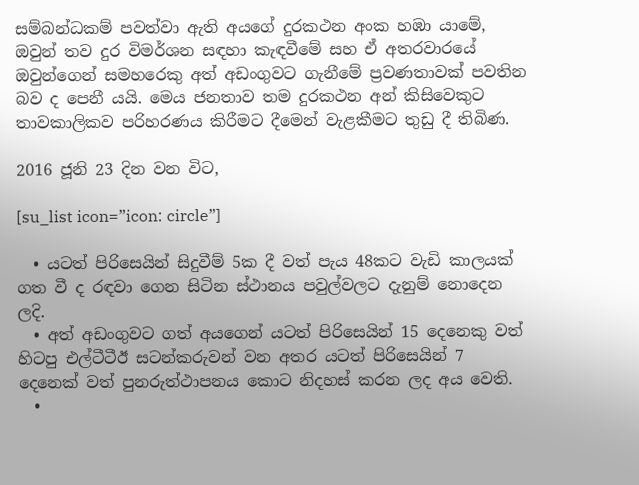සම්බන්ධකම් පවත්වා ඇති අයගේ දුරකථන අංක හඹා යාමේ, ඔවුන් තව දුර විමර්ශන සඳහා කැඳවීමේ සහ ඒ අතරවාරයේ ඔවුන්ගෙන් සමහරෙකු අත් අඩංගුවට ගැනීමේ ප්‍රවණතාවක් පවතින බව ද පෙනී යයි. මෙය ජනතාව තම දුරකථන අන් කිසිවෙකුට තාවකාලිකව පරිහරණය කිරීමට දීමෙන් වැළකීමට තුඩු දී තිබිණ.

2016 ජූනි 23 දින වන විට,

[su_list icon=”icon: circle”]

  • යටත් පිරිසෙයින් සිදුවීම් 5ක දී වත් පැය 48කට වැඩි කාලයක් ගත වී ද රඳවා ගෙන සිටින ස්ථානය පවුල්වලට දැනුම් නොදෙන ලදි.
  • අත් අඩංගුවට ගත් අයගෙන් යටත් පිරිසෙයින් 15 දෙනෙකු වත් හිටපු එල්ටීටීඊ සටන්කරුවන් වන අතර යටත් පිරිසෙයින් 7 දෙනෙක් වත් පුනරුත්ථාපනය කොට නිදහස් කරන ලද අය වෙති.
  •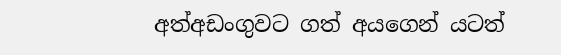අත්අඩංගුවට ගත් අයගෙන් යටත්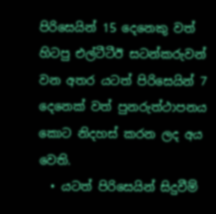පිරිසෙයින් 15 දෙනෙකු වත් හිටපු එල්ටීටීඊ සටන්කරුවන් වන අතර යටත් පිරිසෙයින් 7 දෙනෙක් වත් පුනරුත්ථාපනය කොට නිදහස් කරන ලද අය වෙති.
  • යටත් පිරිසෙයින් සිදුවීම්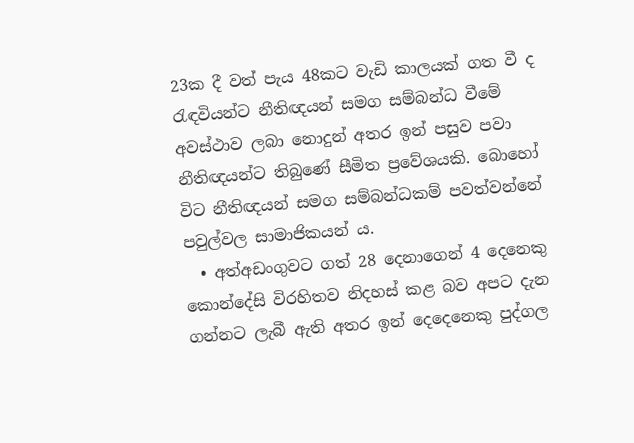23ක දී වත් පැය 48කට වැඩි කාලයක් ගත වී ද රැඳවියන්ට නීතිඥයන් සමග සම්බන්ධ වීමේ අවස්ථාව ලබා නොදුන් අතර ඉන් පසුව පවා නීතිඥයන්ට තිබුණේ සීමිත ප්‍රවේශයකි. බොහෝ විට නීතිඥයන් සමග සම්බන්ධකම් පවත්වන්නේ පවුල්වල සාමාජිකයන් ය.
  • අත්අඩංගුවට ගත් 28 දෙනාගෙන් 4 දෙනෙකු කොන්දේසි විරහිතව නිදහස් කළ බව අපට දැන ගන්නට ලැබී ඇති අතර ඉන් දෙදෙනෙකු පුද්ගල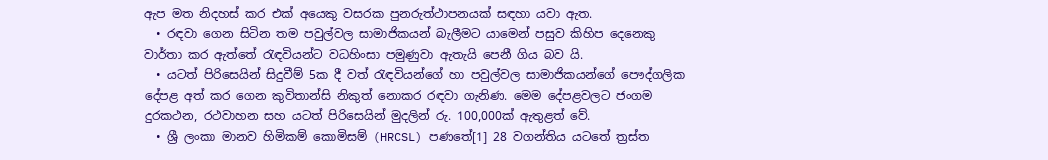ඇප මත නිදහස් කර එක් අයෙකු වසරක පුනරුත්ථාපනයක් සඳහා යවා ඇත.
  • රඳවා ගෙන සිටින තම පවුල්වල සාමාජිකයන් බැලීමට යාමෙන් පසුව කිහිප දෙනෙකු වාර්තා කර ඇත්තේ රැඳවියන්ට වධහිංසා පමුණුවා ඇතැයි පෙනී ගිය බව යි.
  • යටත් පිරිසෙයින් සිදුවීම් 5ක දී වත් රැඳවියන්ගේ හා පවුල්වල සාමාජිකයන්ගේ පෞද්ගලික දේපළ අත් කර ගෙන කුවිතාන්සි නිකුත් නොකර රඳවා ගැනිණ. මෙම දේපළවලට ජංගම දුරකථන, රථවාහන සහ යටත් පිරිසෙයින් මුදලින් රු. 100,000ක් ඇතුළත් වේ.
  • ශ්‍රී ලංකා මානව හිමිකම් කොමිසම් (HRCSL) පණතේ[1] 28 වගන්තිය යටතේ ත්‍රස්ත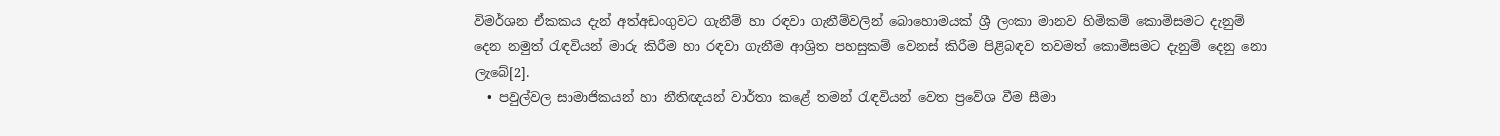විමර්ශන ඒකකය දැන් අත්අඩංගුවට ගැනීම් හා රඳවා ගැනීම්වලින් බොහොමයක් ශ්‍රී ලංකා මානව හිමිකම් කොමිසමට දැනුම් දෙන නමුත් රැඳවියන් මාරු කිරීම හා රඳවා ගැනීම ආශ්‍රිත පහසුකම් වෙනස් කිරීම පිළිබඳව තවමත් කොමිසමට දැනුම් දෙනු නො ලැබේ[2].
  • පවුල්වල සාමාජිකයන් හා නීතිඥයන් වාර්තා කළේ තමන් රැඳවියන් වෙත ප්‍රවේශ වීම සීමා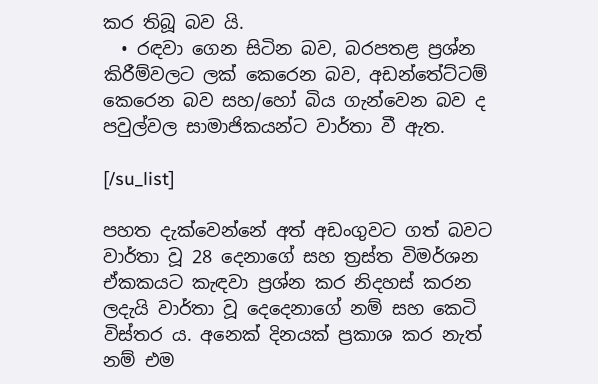කර තිබූ බව යි.
  • රඳවා ගෙන සිටින බව, බරපතළ ප්‍රශ්න කිරීම්වලට ලක් කෙරෙන බව, අඩන්තේට්ටම් කෙරෙන බව සහ/හෝ බිය ගැන්වෙන බව ද පවුල්වල සාමාජිකයන්ට වාර්තා වී ඇත.

[/su_list]

පහත දැක්වෙන්නේ අත් අඩංගුවට ගත් බවට වාර්තා වූ 28 දෙනාගේ සහ ත්‍රස්ත විමර්ශන ඒකකයට කැඳවා ප්‍රශ්න කර නිදහස් කරන ලදැයි වාර්තා වූ දෙදෙනාගේ නම් සහ කෙටි විස්තර ය. අනෙක් දිනයක් ප්‍රකාශ කර නැත් නම් එම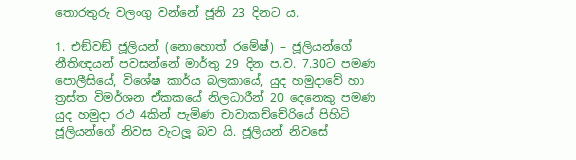තොරතුරු වලංගු වන්නේ ජූනි 23 දිනට ය.

1. එඞ්වඞ් ජූලියන් (නොහොත් රමේෂ්) – ජූලියන්ගේ නීතිඥයන් පවසන්නේ මාර්තු 29 දින ප.ව. 7.30ට පමණ පොලීසියේ, විශේෂ කාර්ය බලකායේ, යුද හමුදාවේ හා ත්‍රස්ත විමර්ශන ඒකකයේ නිලධාරීන් 20 දෙනෙකු පමණ යුද හමුදා රථ 4කින් පැමිණ චාවාකච්චේරියේ පිහිටි ජූලියන්ගේ නිවස වැටලූ බව යි. ජූලියන් නිවසේ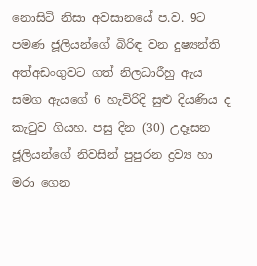නොසිටි නිසා අවසානයේ ප.ව. 9ට පමණ ජූලියන්ගේ බිරිඳ වන දුෂ්‍යන්ති අත්අඩංගුවට ගත් නිලධාරීහු ඇය සමග ඇයගේ 6 හැවිරිදි සුළු දියණිය ද කැටුව ගියහ. පසු දින (30) උදෑසන ජූලියන්ගේ නිවසින් පුපුරන ද්‍රව්‍ය හා මරා ගෙන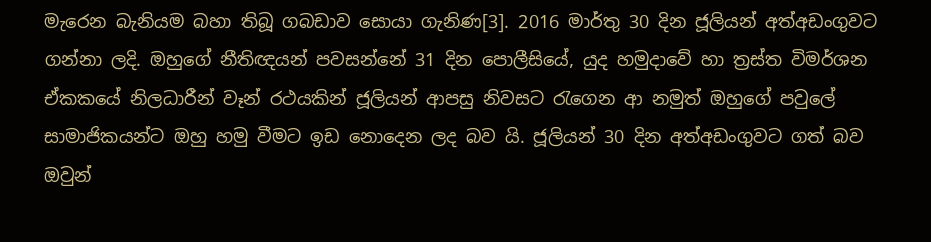මැරෙන බැනියම බහා තිබූ ගබඩාව සොයා ගැනිණ[3]. 2016 මාර්තු 30 දින ජූලියන් අත්අඩංගුවට ගන්නා ලදි. ඔහුගේ නීතිඥයන් පවසන්නේ 31 දින පොලීසියේ, යුද හමුදාවේ හා ත්‍රස්ත විමර්ශන ඒකකයේ නිලධාරීන් වෑන් රථයකින් ජූලියන් ආපසු නිවසට රැගෙන ආ නමුත් ඔහුගේ පවුලේ සාමාජිකයන්ට ඔහු හමු වීමට ඉඩ නොදෙන ලද බව යි. ජූලියන් 30 දින අත්අඩංගුවට ගත් බව ඔවුන්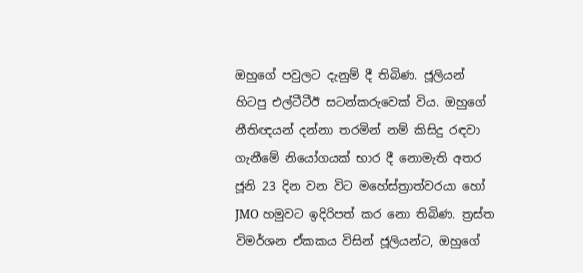ඔහුගේ පවුලට දැනුම් දී තිබිණ. ජූලියන් හිටපු එල්ටීටීඊ සටන්කරුවෙක් විය. ඔහුගේ නීතිඥයන් දන්නා තරමින් නම් කිසිදු රඳවා ගැනීමේ නියෝගයක් භාර දී නොමැති අතර ජූනි 23 දින වන විට මහේස්ත්‍රාත්වරයා හෝ JMO හමුවට ඉදිරිපත් කර නො තිබිණ. ත්‍රස්ත විමර්ශන ඒකකය විසින් ජූලියන්ට, ඔහුගේ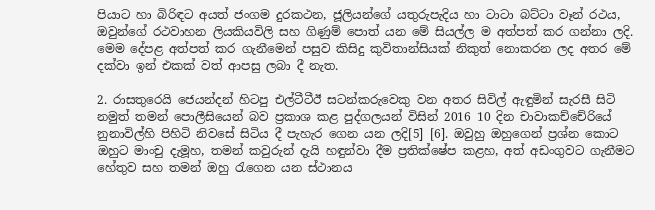පියාට හා බිරිඳට අයත් ජංගම දුරකථන, ජූලියන්ගේ යතුරුපැදිය හා ටාටා බට්ටා වෑන් රථය, ඔවුන්ගේ රථවාහන ලියකියවිලි සහ ගිණුම් පොත් යන මේ සියල්ල ම අත්පත් කර ගන්නා ලදි. මෙම දේපළ අත්පත් කර ගැනීමෙන් පසුව කිසිදු කුවිතාන්සියක් නිකුත් නොකරන ලද අතර මේ දක්වා ඉන් එකක් වත් ආපසු ලබා දී නැත.

2. රාසතුරෙයි ජෙයන්දන් හිටපු එල්ටීටීඊ සටන්කරුවෙකු වන අතර සිවිල් ඇඳුමින් සැරසී සිටි නමුත් තමන් පොලීසියෙන් බව ප්‍රකාශ කළ පුද්ගලයන් විසින් 2016 10 දින චාවාකච්චේරියේ නුනාවිල්හි පිහිටි නිවසේ සිටිය දී පැහැර ගෙන යන ලදි[5] [6]. ඔවුහු ඔහුගෙන් ප්‍රශ්න කොට ඔහුට මාංචු දැමූහ, තමන් කවුරුන් දැයි හඳුන්වා දීම ප්‍රතික්ෂේප කළහ, අත් අඩංගුවට ගැනීමට හේතුව සහ තමන් ඔහු රැගෙන යන ස්ථානය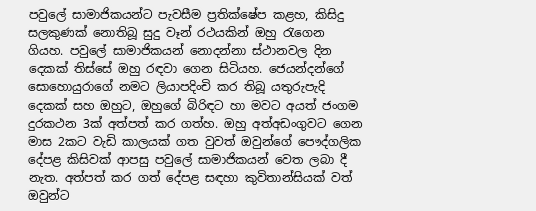පවුලේ සාමාජිකයන්ට පැවසීම ප්‍රතික්ෂේප කළහ, කිසිදු සලකුණක් නොතිබූ සුදු වෑන් රථයකින් ඔහු රැගෙන ගියහ. පවුලේ සාමාජිකයන් නොදන්නා ස්ථානවල දින දෙකක් තිස්සේ ඔහු රඳවා ගෙන සිටියහ. ජෙයන්දන්ගේ සොහොයුරාගේ නමට ලියාපදිංචි කර තිබූ යතුරුපැදි දෙකක් සහ ඔහුට, ඔහුගේ බිරිඳට හා මවට අයත් ජංගම දුරකථන 3ක් අත්පත් කර ගත්හ. ඔහු අත්අඩංගුවට ගෙන මාස 2කට වැඩි කාලයක් ගත වුවත් ඔවුන්ගේ පෞද්ගලික දේපළ කිසිවක් ආපසු පවුලේ සාමාජිකයන් වෙත ලබා දී නැත. අත්පත් කර ගත් දේපළ සඳහා කුවිතාන්සියක් වත් ඔවුන්ට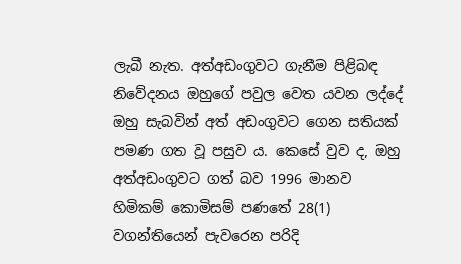ලැබී නැත. අත්අඩංගුවට ගැනීම පිළිබඳ නිවේදනය ඔහුගේ පවුල වෙත යවන ලද්දේ ඔහු සැබවින් අත් අඩංගුවට ගෙන සතියක් පමණ ගත වූ පසුව ය. කෙසේ වුව ද, ඔහු අත්අඩංගුවට ගත් බව 1996 මානව හිමිකම් කොමිසම් පණතේ 28(1) වගන්තියෙන් පැවරෙන පරිදි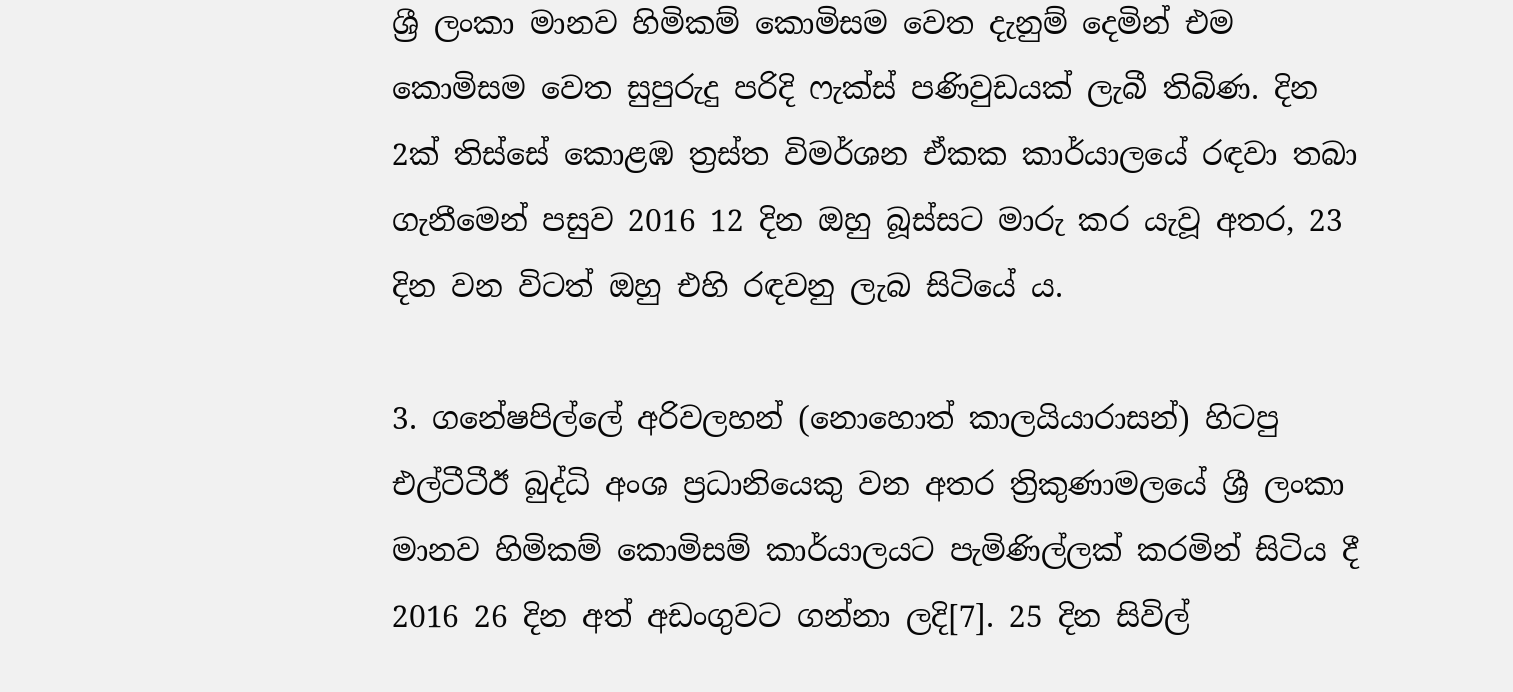ශ්‍රී ලංකා මානව හිමිකම් කොමිසම වෙත දැනුම් දෙමින් එම කොමිසම වෙත සුපුරුදු පරිදි ෆැක්ස් පණිවුඩයක් ලැබී තිබිණ. දින 2ක් තිස්සේ කොළඹ ත්‍රස්ත විමර්ශන ඒකක කාර්යාලයේ රඳවා තබා ගැනීමෙන් පසුව 2016 12 දින ඔහු බූස්සට මාරු කර යැවූ අතර, 23 දින වන විටත් ඔහු එහි රඳවනු ලැබ සිටියේ ය.

3. ගනේෂපිල්ලේ අරිවලහන් (නොහොත් කාලයියාරාසන්) හිටපු එල්ටීටීඊ බුද්ධි අංශ ප්‍රධානියෙකු වන අතර ත්‍රිකුණාමලයේ ශ්‍රී ලංකා මානව හිමිකම් කොමිසම් කාර්යාලයට පැමිණිල්ලක් කරමින් සිටිය දී 2016 26 දින අත් අඩංගුවට ගන්නා ලදි[7]. 25 දින සිවිල්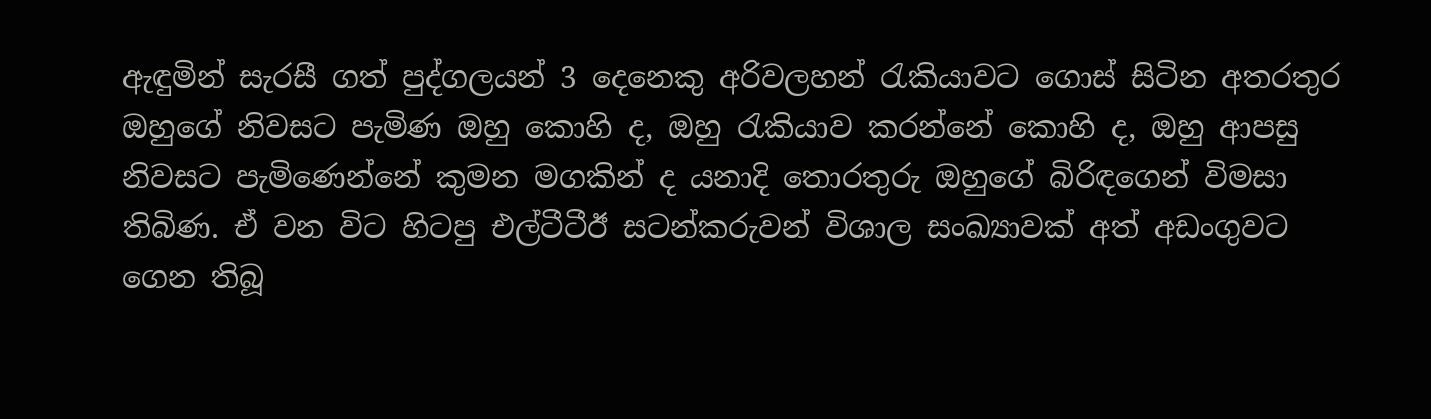ඇඳුමින් සැරසී ගත් පුද්ගලයන් 3 දෙනෙකු අරිවලහන් රැකියාවට ගොස් සිටින අතරතුර ඔහුගේ නිවසට පැමිණ ඔහු කොහි ද, ඔහු රැකියාව කරන්නේ කොහි ද, ඔහු ආපසු නිවසට පැමිණෙන්නේ කුමන මගකින් ද යනාදි තොරතුරු ඔහුගේ බිරිඳගෙන් විමසා තිබිණ. ඒ වන විට හිටපු එල්ටීටීඊ සටන්කරුවන් විශාල සංඛ්‍යාවක් අත් අඩංගුවට ගෙන තිබූ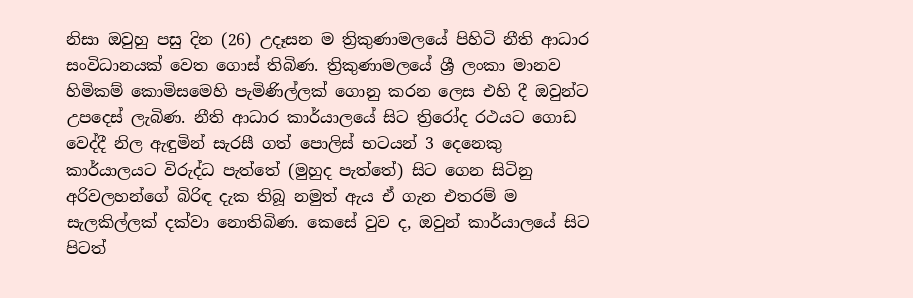නිසා ඔවුහු පසු දින (26) උදෑසන ම ත්‍රිකුණාමලයේ පිහිටි නීති ආධාර සංවිධානයක් වෙත ගොස් තිබිණ. ත්‍රිකුණාමලයේ ශ්‍රී ලංකා මානව හිමිකම් කොමිසමෙහි පැමිණිල්ලක් ගොනු කරන ලෙස එහි දී ඔවුන්ට උපදෙස් ලැබිණ. නීති ආධාර කාර්යාලයේ සිට ත්‍රිරෝද රථයට ගොඩ වෙද්දී නිල ඇඳුමින් සැරසී ගත් පොලිස් භටයන් 3 දෙනෙකු කාර්යාලයට විරුද්ධ පැත්තේ (මුහුද පැත්තේ) සිට ගෙන සිටිනු අරිවලහන්ගේ බිරිඳ දැක තිබූ නමුත් ඇය ඒ ගැන එතරම් ම සැලකිල්ලක් දක්වා නොතිබිණ. කෙසේ වුව ද, ඔවුන් කාර්යාලයේ සිට පිටත්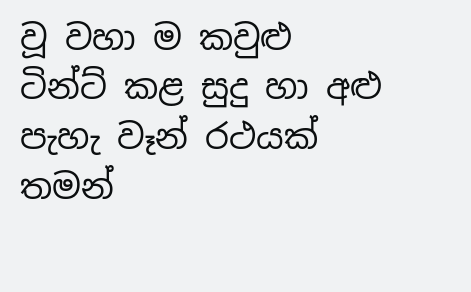වූ වහා ම කවුළු ටින්ට් කළ සුදු හා අළු පැහැ වෑන් රථයක් තමන්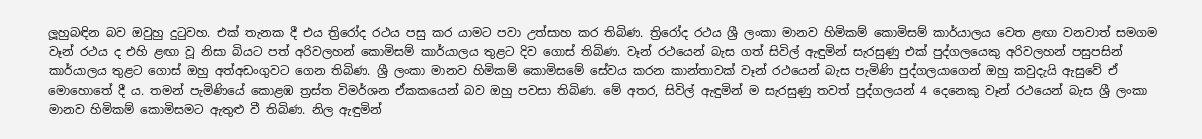ලූහුබඳින බව ඔවුහු දුටුවහ. එක් තැනක දී එය ත්‍රිරෝද රථය පසු කර යාමට පවා උත්සාහ කර තිබිණ. ත්‍රිරෝද රථය ශ්‍රී ලංකා මානව හිමිකම් කොමිසම් කාර්යාලය වෙත ළඟා වනවාත් සමගම වෑන් රථය ද එහි ළඟා වූ නිසා බියට පත් අරිවලහන් කොමිසම් කාර්යාලය තුළට දිව ගොස් තිබිණ. වෑන් රථයෙන් බැස ගත් සිවිල් ඇඳුමින් සැරසුණු එක් පුද්ගලයෙකු අරිවලහන් පසුපසින් කාර්යාලය තුළට ගොස් ඔහු අත්අඩංගුවට ගෙන තිබිණ. ශ්‍රී ලංකා මානව හිමිකම් කොමිසමේ සේවය කරන කාන්තාවක් වෑන් රථයෙන් බැස පැමිණි පුද්ගලයාගෙන් ඔහු කවුදැයි ඇසුවේ ඒ මොහොතේ දී ය. තමන් පැමිණියේ කොළඹ ත්‍රස්ත විමර්ශන ඒකකයෙන් බව ඔහු පවසා තිබිණ. මේ අතර, සිවිල් ඇඳුමින් ම සැරසුණු තවත් පුද්ගලයන් 4 දෙනෙකු වෑන් රථයෙන් බැස ශ්‍රී ලංකා මානව හිමිකම් කොමිසමට ඇතුළු වී තිබිණ. නිල ඇඳුමින්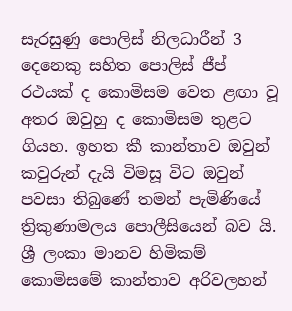සැරසුණු පොලිස් නිලධාරීන් 3 දෙනෙකු සහිත පොලිස් ජීප් රථයක් ද කොමිසම වෙත ළඟා වූ අතර ඔවුහු ද කොමිසම තුළට ගියහ. ඉහත කී කාන්තාව ඔවුන් කවුරුන් දැයි විමසූ විට ඔවුන් පවසා තිබුණේ තමන් පැමිණියේ ත්‍රිකුණාමලය පොලීසියෙන් බව යි. ශ්‍රී ලංකා මානව හිමිකම් කොමිසමේ කාන්තාව අරිවලහන්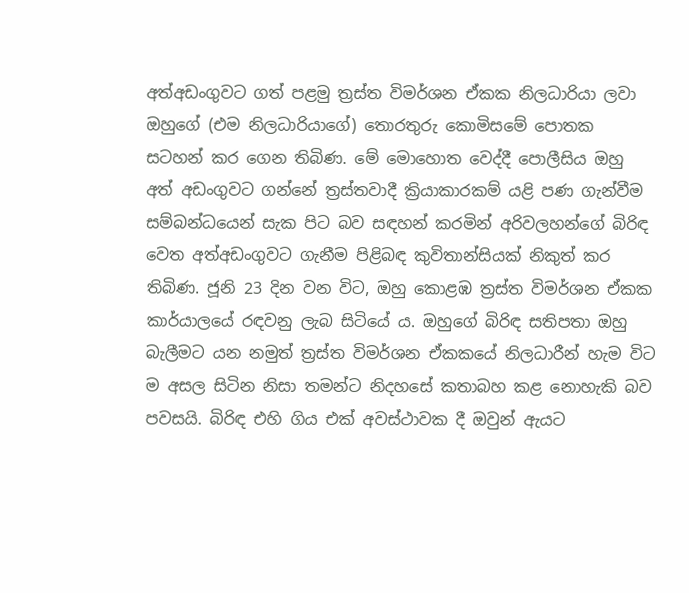අත්අඩංගුවට ගත් පළමු ත්‍රස්ත විමර්ශන ඒකක නිලධාරියා ලවා ඔහුගේ (එම නිලධාරියාගේ) තොරතුරු කොමිසමේ පොතක සටහන් කර ගෙන තිබිණ. මේ මොහොත වෙද්දී පොලීසිය ඔහු අත් අඩංගුවට ගන්නේ ත්‍රස්තවාදී ක්‍රියාකාරකම් යළි පණ ගැන්වීම සම්බන්ධයෙන් සැක පිට බව සඳහන් කරමින් අරිවලහන්ගේ බිරිඳ වෙත අත්අඩංගුවට ගැනීම පිළිබඳ කුවිතාන්සියක් නිකුත් කර තිබිණ. ජූනි 23 දින වන විට, ඔහු කොළඹ ත්‍රස්ත විමර්ශන ඒකක කාර්යාලයේ රඳවනු ලැබ සිටියේ ය. ඔහුගේ බිරිඳ සතිපතා ඔහු බැලීමට යන නමුත් ත්‍රස්ත විමර්ශන ඒකකයේ නිලධාරීන් හැම විට ම අසල සිටින නිසා තමන්ට නිදහසේ කතාබහ කළ නොහැකි බව පවසයි. බිරිඳ එහි ගිය එක් අවස්ථාවක දී ඔවුන් ඇයට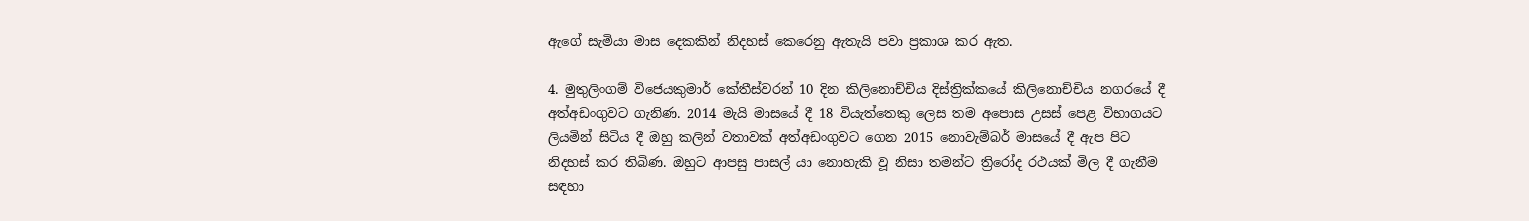ඇගේ සැමියා මාස දෙකකින් නිදහස් කෙරෙනු ඇතැයි පවා ප්‍රකාශ කර ඇත.

4. මුතුලිංගම් විජෙයකුමාර් කේතීස්වරන් 10 දින කිලිනොච්චිය දිස්ත්‍රික්කයේ කිලිනොච්චිය නගරයේ දී අත්අඩංගුවට ගැනිණ. 2014 මැයි මාසයේ දී 18 වියැත්තෙකු ලෙස තම අපොස උසස් පෙළ විභාගයට ලියමින් සිටිය දී ඔහු කලින් වතාවක් අත්අඩංගුවට ගෙන 2015 නොවැම්බර් මාසයේ දී ඇප පිට නිදහස් කර තිබිණ. ඔහුට ආපසු පාසල් යා නොහැකි වූ නිසා තමන්ට ත්‍රිරෝද රථයක් මිල දී ගැනීම සඳහා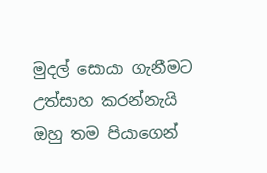මුදල් සොයා ගැනීමට උත්සාහ කරන්නැයි ඔහු තම පියාගෙන්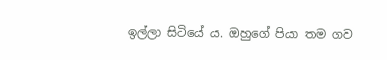ඉල්ලා සිටියේ ය. ඔහුගේ පියා තම ගව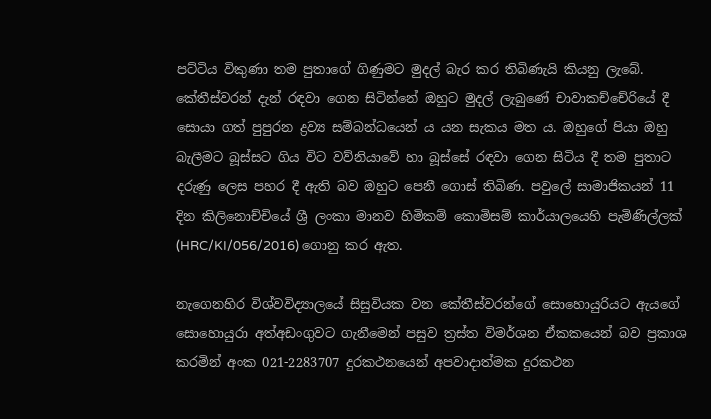පට්ටිය විකුණා තම පුතාගේ ගිණුමට මුදල් බැර කර තිබිණැයි කියනු ලැබේ. කේතීස්වරන් දැන් රඳවා ගෙන සිටින්නේ ඔහුට මුදල් ලැබුණේ චාවාකච්චේරියේ දී සොයා ගත් පුපුරන ද්‍රව්‍ය සම්බන්ධයෙන් ය යන සැකය මත ය. ඔහුගේ පියා ඔහු බැලීමට බූස්සට ගිය විට වව්නියාවේ හා බූස්සේ රඳවා ගෙන සිටිය දී තම පුතාට දරුණු ලෙස පහර දී ඇති බව ඔහුට පෙනී ගොස් තිබිණ. පවුලේ සාමාජිකයන් 11 දින කිලිනොච්චියේ ශ්‍රී ලංකා මානව හිමිකම් කොමිසම් කාර්යාලයෙහි පැමිණිල්ලක් (HRC/KI/056/2016) ගොනු කර ඇත.

නැගෙනහිර විශ්වවිද්‍යාලයේ සිසුවියක වන කේතීස්වරන්ගේ සොහොයුරියට ඇයගේ සොහොයුරා අත්අඩංගුවට ගැනීමෙන් පසුව ත්‍රස්ත විමර්ශන ඒකකයෙන් බව ප්‍රකාශ කරමින් අංක 021-2283707 දුරකථනයෙන් අපවාදාත්මක දුරකථන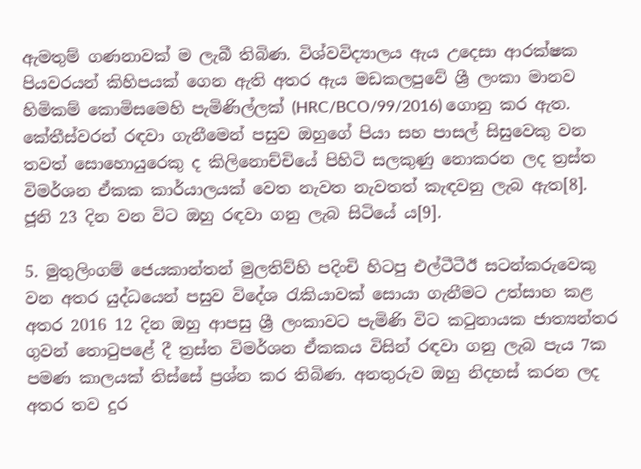ඇමතුම් ගණනාවක් ම ලැබී තිබිණ. විශ්වවිද්‍යාලය ඇය උදෙසා ආරක්ෂක පියවරයන් කිහිපයක් ගෙන ඇති අතර ඇය මඩකලපුවේ ශ්‍රී ලංකා මානව හිමිකම් කොමිසමෙහි පැමිණිල්ලක් (HRC/BCO/99/2016) ගොනු කර ඇත. කේතීස්වරන් රඳවා ගැනීමෙන් පසුව ඔහුගේ පියා සහ පාසල් සිසුවෙකු වන තවත් සොහොයුරෙකු ද කිලිනොච්චියේ පිහිටි සලකුණු නොකරන ලද ත්‍රස්ත විමර්ශන ඒකක කාර්යාලයක් වෙත නැවත නැවතත් කැඳවනු ලැබ ඇත[8]. ජූනි 23 දින වන විට ඔහු රඳවා ගනු ලැබ සිටියේ ය[9].

5. මුතුලිංගම් ජෙයකාන්තන් මුලතිව්හි පදිංචි හිටපු එල්ටීටීඊ සටන්කරුවෙකු වන අතර යුද්ධයෙන් පසුව විදේශ රැකියාවක් සොයා ගැනීමට උත්සාහ කළ අතර 2016 12 දින ඔහු ආපසු ශ්‍රී ලංකාවට පැමිණි විට කටුනායක ජාත්‍යන්තර ගුවන් තොටුපළේ දී ත්‍රස්ත විමර්ශන ඒකකය විසින් රඳවා ගනු ලැබ පැය 7ක පමණ කාලයක් තිස්සේ ප්‍රශ්න කර තිබිණ. අනතුරුව ඔහු නිදහස් කරන ලද අතර තව දුර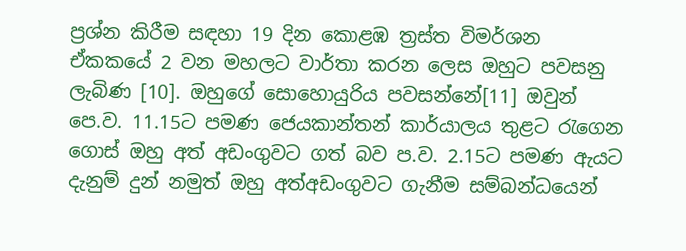ප්‍රශ්න කිරීම සඳහා 19 දින කොළඹ ත්‍රස්ත විමර්ශන ඒකකයේ 2 වන මහලට වාර්තා කරන ලෙස ඔහුට පවසනු ලැබිණ [10]. ඔහුගේ සොහොයුරිය පවසන්නේ[11] ඔවුන් පෙ.ව. 11.15ට පමණ ජෙයකාන්තන් කාර්යාලය තුළට රැගෙන ගොස් ඔහු අත් අඩංගුවට ගත් බව ප.ව. 2.15ට පමණ ඇයට දැනුම් දුන් නමුත් ඔහු අත්අඩංගුවට ගැනීම සම්බන්ධයෙන්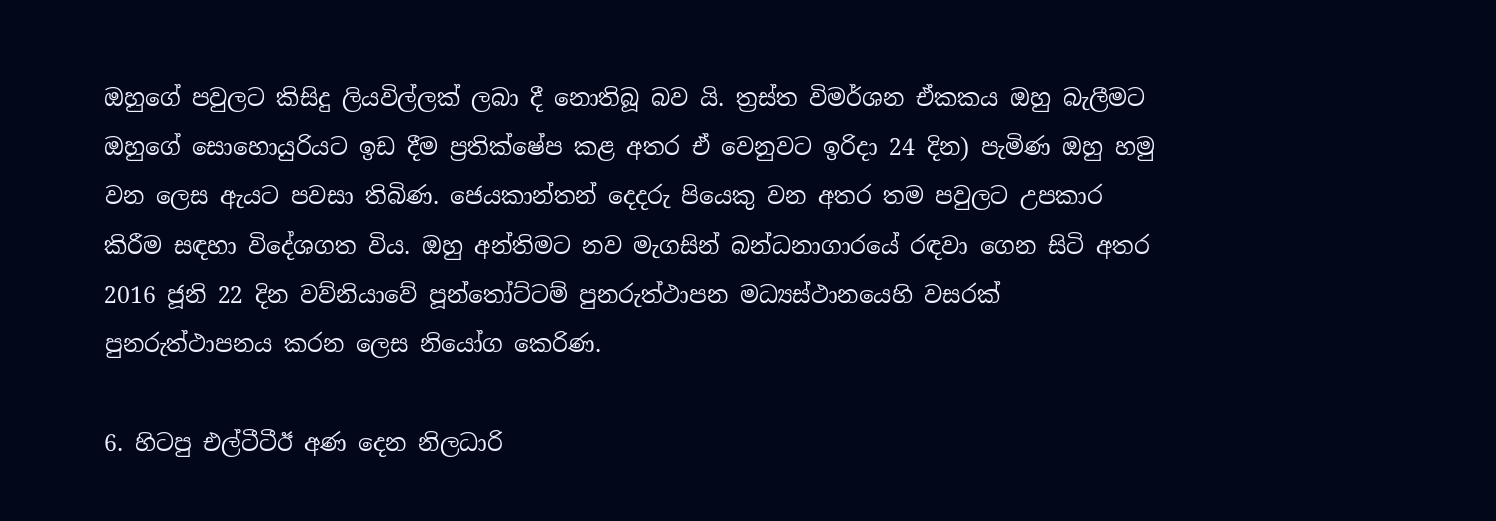ඔහුගේ පවුලට කිසිදු ලියවිල්ලක් ලබා දී නොතිබූ බව යි. ත්‍රස්ත විමර්ශන ඒකකය ඔහු බැලීමට ඔහුගේ සොහොයුරියට ඉඩ දීම ප්‍රතික්ෂේප කළ අතර ඒ වෙනුවට ඉරිදා 24 දින) පැමිණ ඔහු හමු වන ලෙස ඇයට පවසා තිබිණ. ජෙයකාන්තන් දෙදරු පියෙකු වන අතර තම පවුලට උපකාර කිරීම සඳහා විදේශගත විය. ඔහු අන්තිමට නව මැගසින් බන්ධනාගාරයේ රඳවා ගෙන සිටි අතර 2016 ජූනි 22 දින වව්නියාවේ පූන්තෝට්ටම් පුනරුත්ථාපන මධ්‍යස්ථානයෙහි වසරක් පුනරුත්ථාපනය කරන ලෙස නියෝග කෙරිණ.

6. හිටපු එල්ටීටීඊ අණ දෙන නිලධාරි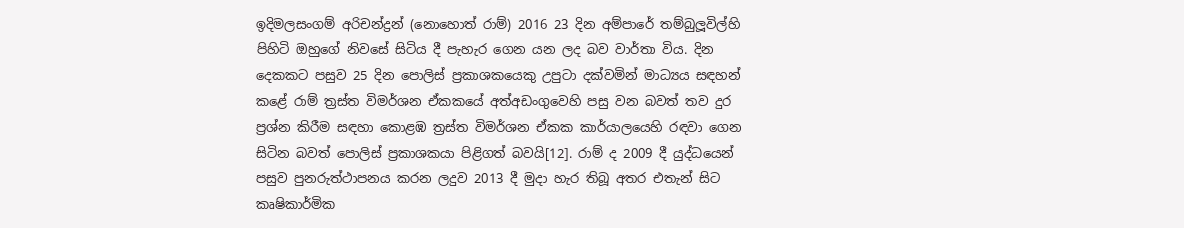ඉදිමලසංගම් අරිචන්ද්‍රන් (නොහොත් රාම්) 2016 23 දින අම්පාරේ තම්බුලූවිල්හි පිහිටි ඔහුගේ නිවසේ සිටිය දී පැහැර ගෙන යන ලද බව වාර්තා විය. දින දෙකකට පසුව 25 දින පොලිස් ප්‍රකාශකයෙකු උපුටා දක්වමින් මාධ්‍යය සඳහන් කළේ රාම් ත්‍රස්ත විමර්ශන ඒකකයේ අත්අඩංගුවෙහි පසු වන බවත් තව දුර ප්‍රශ්න කිරීම සඳහා කොළඹ ත්‍රස්ත විමර්ශන ඒකක කාර්යාලයෙහි රඳවා ගෙන සිටින බවත් පොලිස් ප්‍රකාශකයා පිළිගත් බවයි[12]. රාම් ද 2009 දී යුද්ධයෙන් පසුව පුනරුත්ථාපනය කරන ලදුව 2013 දී මුදා හැර තිබූ අතර එතැන් සිට කෘෂිකාර්මික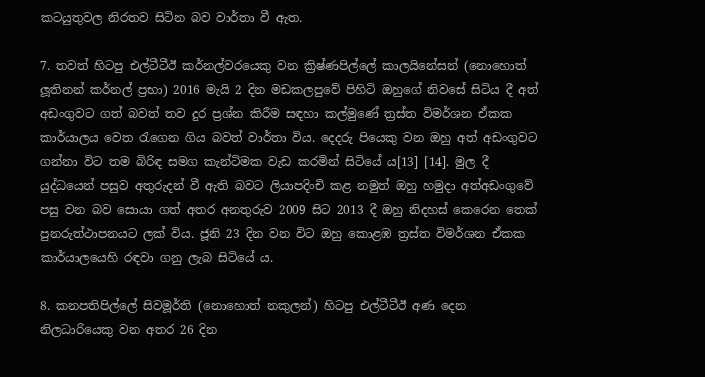කටයුතුවල නිරතව සිටින බව වාර්තා වී ඇත.

7. තවත් හිටපු එල්ටීටීඊ කර්නල්වරයෙකු වන ක්‍රිෂ්ණපිල්ලේ කාලයිනේසන් (නොහොත් ලූතිනන් කර්නල් ප්‍රභා) 2016 මැයි 2 දින මඩකලපුවේ පිහිටි ඔහුගේ නිවසේ සිටිය දී අත් අඩංගුවට ගත් බවත් තව දුර ප්‍රශ්න කිරීම සඳහා කල්මුණේ ත්‍රස්ත විමර්ශන ඒකක කාර්යාලය වෙත රැගෙන ගිය බවත් වාර්තා විය. දෙදරු පියෙකු වන ඔහු අත් අඩංගුවට ගන්නා විට තම බිරිඳ සමග කැන්ටිමක වැඩ කරමින් සිටියේ ය[13] [14]. මුල දී යුද්ධයෙන් පසුව අතුරුදන් වී ඇති බවට ලියාපදිංචි කළ නමුත් ඔහු හමුදා අත්අඩංගුවේ පසු වන බව සොයා ගත් අතර අනතුරුව 2009 සිට 2013 දී ඔහු නිදහස් කෙරෙන තෙක් පුනරුත්ථාපනයට ලක් විය. ජූනි 23 දින වන විට ඔහු කොළඹ ත්‍රස්ත විමර්ශන ඒකක කාර්යාලයෙහි රඳවා ගනු ලැබ සිටියේ ය.

8. කනපතිපිල්ලේ සිවමූර්ති (නොහොත් නකුලන්) හිටපු එල්ටීටීඊ අණ දෙන නිලධාරියෙකු වන අතර 26 දින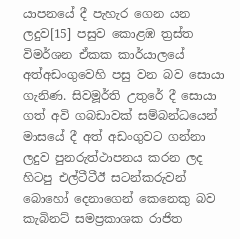යාපනයේ දී පැහැර ගෙන යන ලදුව[15] පසුව කොළඹ ත්‍රස්ත විමර්ශන ඒකක කාර්යාලයේ අත්අඩංගුවෙහි පසු වන බව සොයා ගැනිණ. සිවමූර්ති උතුරේ දී සොයා ගත් අවි ගබඩාවක් සම්බන්ධයෙන් මාසයේ දී අත් අඩංගුවට ගන්නා ලදුව පුනරුත්ථාපනය කරන ලද හිටපු එල්ටීටීඊ සටන්කරුවන් බොහෝ දෙනාගෙන් කෙනෙකු බව කැබිනට් සමප්‍රකාශක රාජිත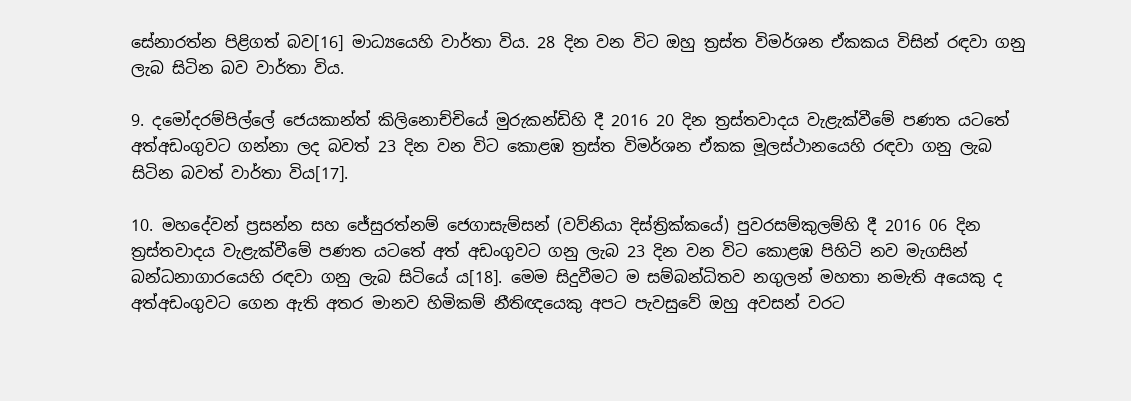සේනාරත්න පිළිගත් බව[16] මාධ්‍යයෙහි වාර්තා විය. 28 දින වන විට ඔහු ත්‍රස්ත විමර්ශන ඒකකය විසින් රඳවා ගනු ලැබ සිටින බව වාර්තා විය.

9. දමෝදරම්පිල්ලේ ජෙයකාන්ත් කිලිනොච්චියේ මුරුකන්ඩිහි දී 2016 20 දින ත්‍රස්තවාදය වැළැක්වීමේ පණත යටතේ අත්අඩංගුවට ගන්නා ලද බවත් 23 දින වන විට කොළඹ ත්‍රස්ත විමර්ශන ඒකක මූලස්ථානයෙහි රඳවා ගනු ලැබ සිටින බවත් වාර්තා විය[17].

10. මහදේවන් ප්‍රසන්න සහ ජේසුරත්නම් ජෙගාසැම්සන් (වව්නියා දිස්ත්‍රික්කයේ) පුවරසම්කුලම්හි දී 2016 06 දින ත්‍රස්තවාදය වැළැක්වීමේ පණත යටතේ අත් අඩංගුවට ගනු ලැබ 23 දින වන විට කොළඹ පිහිටි නව මැගසින් බන්ධනාගාරයෙහි රඳවා ගනු ලැබ සිටියේ ය[18]. මෙම සිදුවීමට ම සම්බන්ධිතව නගුලන් මහතා නමැති අයෙකු ද අත්අඩංගුවට ගෙන ඇති අතර මානව හිමිකම් නීතිඥයෙකු අපට පැවසුවේ ඔහු අවසන් වරට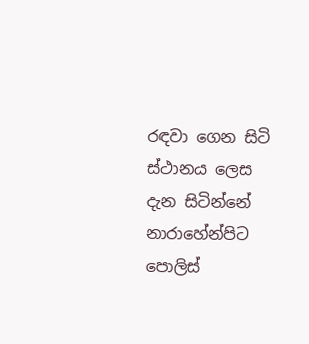රඳවා ගෙන සිටි ස්ථානය ලෙස දැන සිටින්නේ නාරාහේන්පිට පොලිස්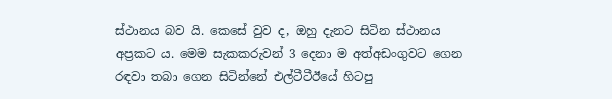ස්ථානය බව යි. කෙසේ වුව ද, ඔහු දැනට සිටින ස්ථානය අප්‍රකට ය. මෙම සැකකරුවන් 3 දෙනා ම අත්අඩංගුවට ගෙන රඳවා තබා ගෙන සිටින්නේ එල්ටීටීඊයේ හිටපු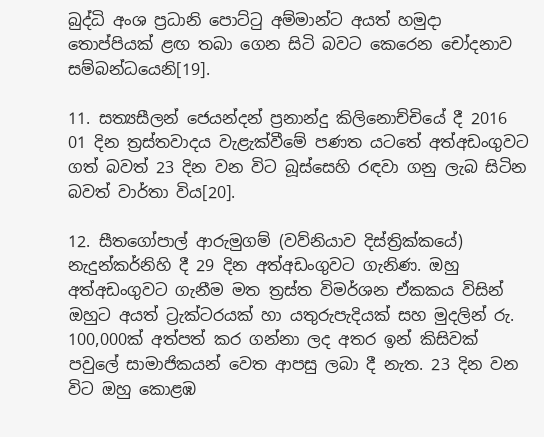බුද්ධි අංශ ප්‍රධානි පොට්ටු අම්මාන්ට අයත් හමුදා තොප්පියක් ළඟ තබා ගෙන සිටි බවට කෙරෙන චෝදනාව සම්බන්ධයෙනි[19].

11. සත්‍යසීලන් ජෙයන්දන් ප්‍රනාන්දු කිලිනොච්චියේ දී 2016 01 දින ත්‍රස්තවාදය වැළැක්වීමේ පණත යටතේ අත්අඩංගුවට ගත් බවත් 23 දින වන විට බූස්සෙහි රඳවා ගනු ලැබ සිටින බවත් වාර්තා විය[20].

12. සීතගෝපාල් ආරුමුගම් (වව්නියාව දිස්ත්‍රික්කයේ) නැදුන්කර්නිහි දී 29 දින අත්අඩංගුවට ගැනිණ. ඔහු අත්අඩංගුවට ගැනීම මත ත්‍රස්ත විමර්ශන ඒකකය විසින් ඔහුට අයත් ට්‍රැක්ටරයක් හා යතුරුපැදියක් සහ මුදලින් රු. 100,000ක් අත්පත් කර ගන්නා ලද අතර ඉන් කිසිවක් පවුලේ සාමාජිකයන් වෙත ආපසු ලබා දී නැත. 23 දින වන විට ඔහු කොළඹ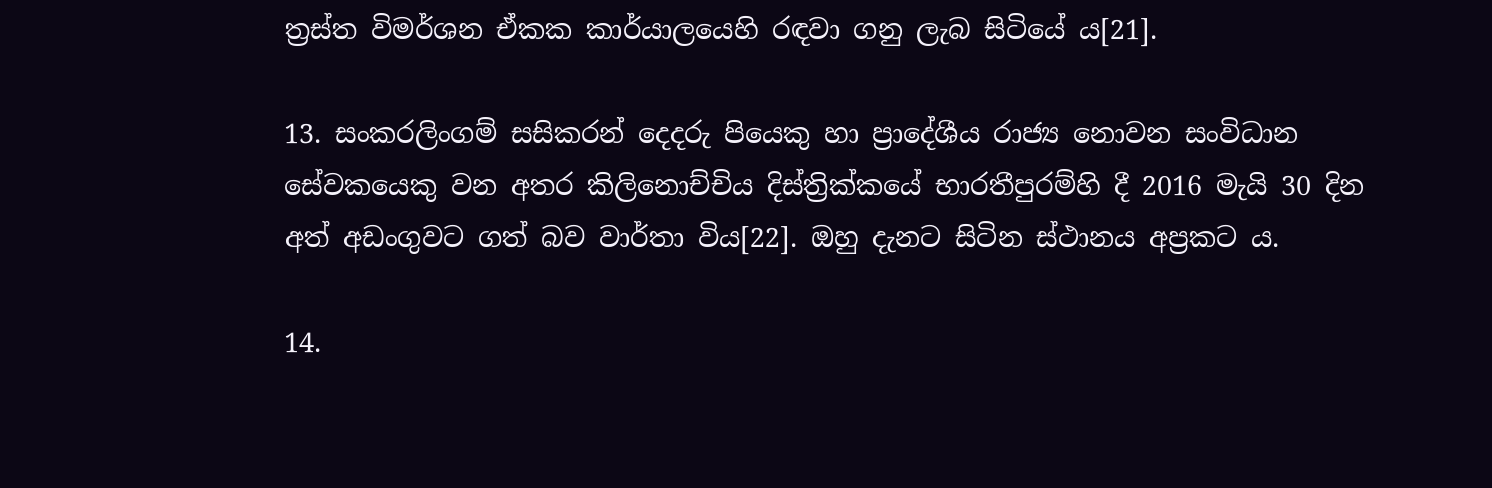ත්‍රස්ත විමර්ශන ඒකක කාර්යාලයෙහි රඳවා ගනු ලැබ සිටියේ ය[21].

13. සංකරලිංගම් සසිකරන් දෙදරු පියෙකු හා ප්‍රාදේශීය රාජ්‍ය නොවන සංවිධාන සේවකයෙකු වන අතර කිලිනොච්චිය දිස්ත්‍රික්කයේ භාරතීපුරම්හි දී 2016 මැයි 30 දින අත් අඩංගුවට ගත් බව වාර්තා විය[22]. ඔහු දැනට සිටින ස්ථානය අප්‍රකට ය.

14.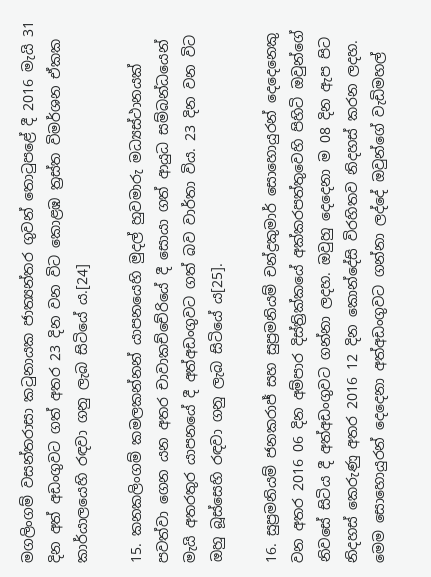මගලිංගම් වසන්තරාසා කටුනායක ජාත්‍යන්තර ගුවන් තොටුපළේ දී 2016 මැයි 31 දින අත් අඩංගුවට ගත් අතර 23 දින වන විට කොළඹ ත්‍රස්ත විමර්ශන ඒකක කාර්යාලයෙහි රඳවා ගනු ලැබ සිටියේ ය.[24]

15. කනකලිංගම් කමලකන්නන් යාපනයෙහි මුදල් හුවමාරු මධ්‍යස්ථානයක් පවත්වා ගෙන යන අතර චාවාකච්චේරියේ දී සොයා ගත් ආයුධ සම්බන්ධයෙන් මැයි අතරතුර යාපනයේ දී අත්අඩංගුවට ගත් බව වාර්තා විය. 23 දින වන විට ඔහු බූස්සෙහි රඳවා ගනු ලැබ සිටියේ ය[25].

16. සුප්‍රමනියම් ජනකරාජ් සහ සුප්‍රමනියම් චන්ද්‍රකුමාර් සොහොයුරන් දෙදෙනෙකු වන අතර 2016 06 දින අම්පාර දිස්ත්‍රික්කයේ අක්කරපත්තුවෙහි පිහිටි ඔවුන්ගේ නිවසේ සිටිය දී අත්අඩංගුවට ගන්නා ලදහ. ඔවුහු දෙදෙනා ම 08 දින ඇප පිට නිදහස් කෙරුණු අතර 2016 12 දින කොන්දේසි විරහිතව නිදහස් කරන ලදහ. මෙම සොහොයුරන් දෙදෙනා අත්අඩංගුවට ගන්නා ලද්දේ ඔවුන්ගේ වැඩිමහල්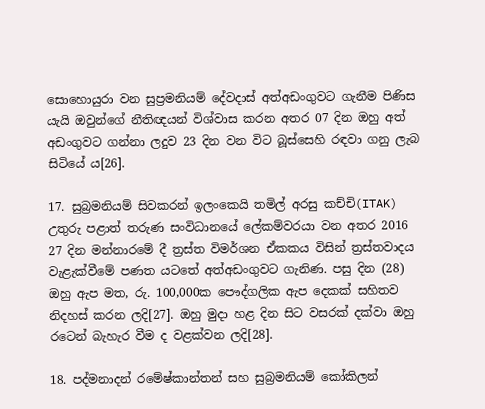සොහොයුරා වන සුප්‍රමනියම් දේවදාස් අත්අඩංගුවට ගැනීම පිණිස යැයි ඔවුන්ගේ නීතිඥයන් විශ්වාස කරන අතර 07 දින ඔහු අත් අඩංගුවට ගන්නා ලදුව 23 දින වන විට බූස්සෙහි රඳවා ගනු ලැබ සිටියේ ය[26].

17. සුබ්‍රමනියම් සිවකරන් ඉලංකෙයි තමිල් අරසු කච්චි(ITAK) උතුරු පළාත් තරුණ සංවිධානයේ ලේකම්වරයා වන අතර 2016 27 දින මන්නාරමේ දී ත්‍රස්ත විමර්ශන ඒකකය විසින් ත්‍රස්තවාදය වැළැක්වීමේ පණත යටතේ අත්අඩංගුවට ගැනිණ. පසු දින (28) ඔහු ඇප මත, රු. 100,000ක පෞද්ගලික ඇප දෙකක් සහිතව නිදහස් කරන ලදි[27]. ඔහු මුදා හළ දින සිට වසරක් දක්වා ඔහු රටෙන් බැහැර වීම ද වළක්වන ලදි[28].

18. පද්මනාදන් රමේෂ්කාන්තන් සහ සුබ්‍රමනියම් කෝකිලන්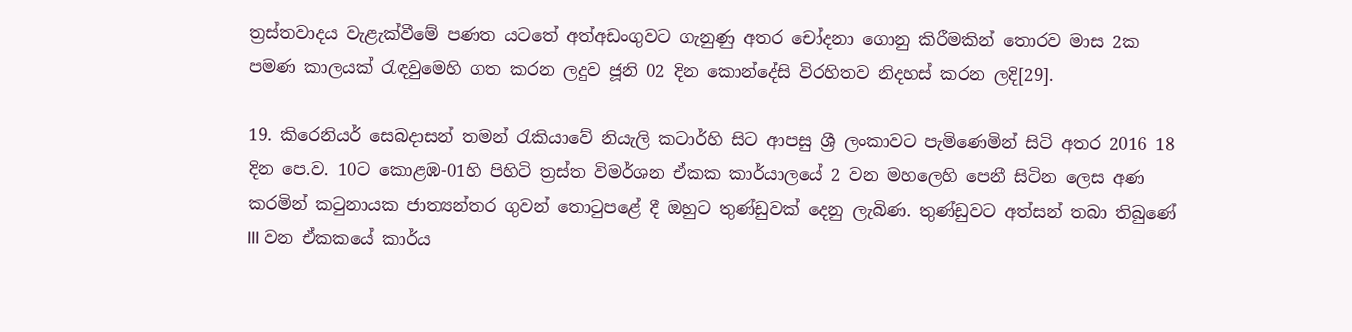ත්‍රස්තවාදය වැළැක්වීමේ පණත යටතේ අත්අඩංගුවට ගැනුණු අතර චෝදනා ගොනු කිරීමකින් තොරව මාස 2ක පමණ කාලයක් රැඳවුමෙහි ගත කරන ලදුව ජූනි 02 දින කොන්දේසි විරහිතව නිදහස් කරන ලදි[29].

19. කිරෙනියර් සෙබදාසන් තමන් රැකියාවේ නියැලි කටාර්හි සිට ආපසු ශ්‍රී ලංකාවට පැමිණෙමින් සිටි අතර 2016 18 දින පෙ.ව. 10ට කොළඹ-01හි පිහිටි ත්‍රස්ත විමර්ශන ඒකක කාර්යාලයේ 2 වන මහලෙහි පෙනී සිටින ලෙස අණ කරමින් කටුනායක ජාත්‍යන්තර ගුවන් තොටුපළේ දී ඔහුට තුණ්ඩුවක් දෙනු ලැබිණ. තුණ්ඩුවට අත්සන් තබා තිබුණේ III වන ඒකකයේ කාර්ය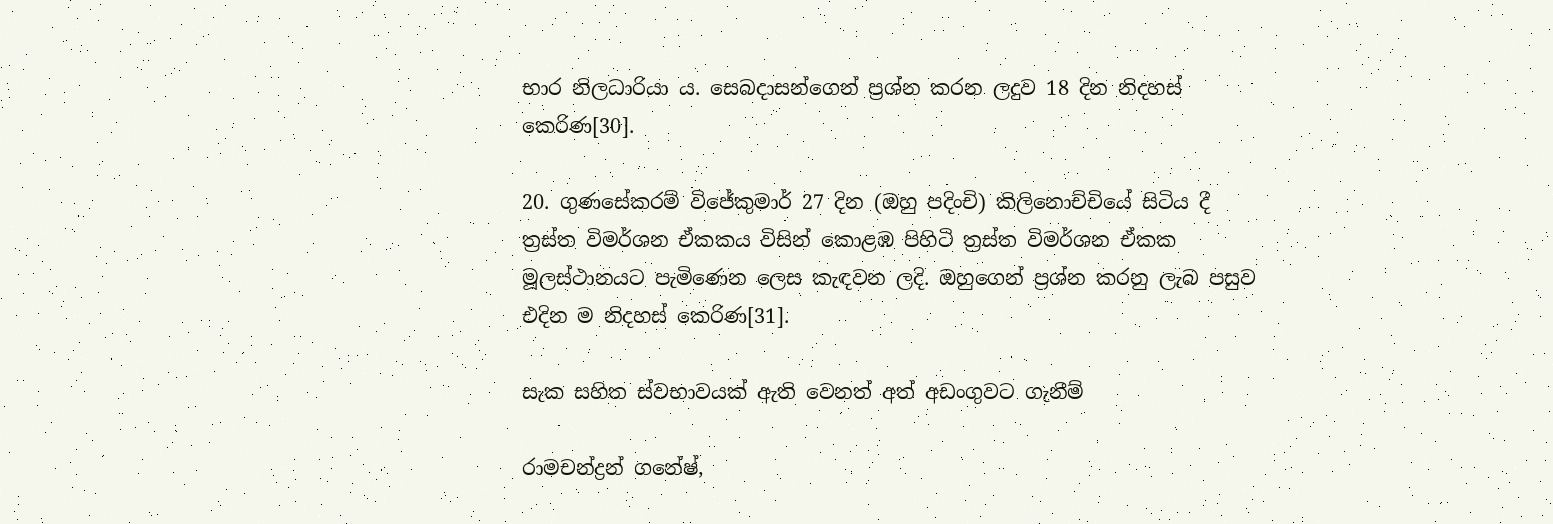භාර නිලධාරියා ය. සෙබදාසන්ගෙන් ප්‍රශ්න කරන ලදුව 18 දින නිදහස් කෙරිණ[30].

20. ගුණසේකරම් විජේකුමාර් 27 දින (ඔහු පදිංචි) කිලිනොච්චියේ සිටිය දී ත්‍රස්ත විමර්ශන ඒකකය විසින් කොළඹ පිහිටි ත්‍රස්ත විමර්ශන ඒකක මූලස්ථානයට පැමිණෙන ලෙස කැඳවන ලදි. ඔහුගෙන් ප්‍රශ්න කරනු ලැබ පසුව එදින ම නිදහස් කෙරිණ[31].

සැක සහිත ස්වභාවයක් ඇති වෙනත් අත් අඩංගුවට ගැනීම්

රාමචන්ද්‍රන් ගනේෂ්,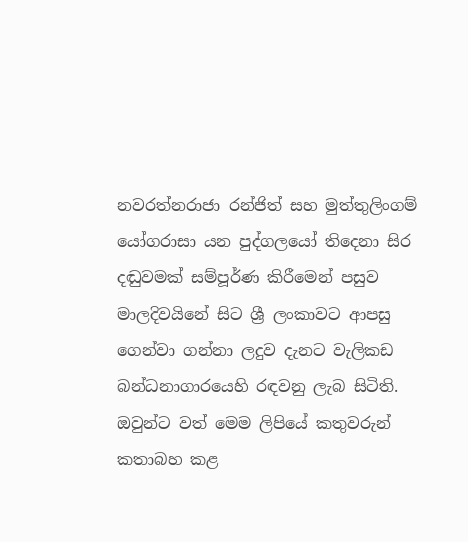නවරත්නරාජා රන්ජිත් සහ මුත්තුලිංගම් යෝගරාසා යන පුද්ගලයෝ තිදෙනා සිර දඬුවමක් සම්පූර්ණ කිරීමෙන් පසුව මාලදිවයිනේ සිට ශ්‍රී ලංකාවට ආපසු ගෙන්වා ගන්නා ලදුව දැනට වැලිකඩ බන්ධනාගාරයෙහි රඳවනු ලැබ සිටිති. ඔවුන්ට වත් මෙම ලිපියේ කතුවරුන් කතාබහ කළ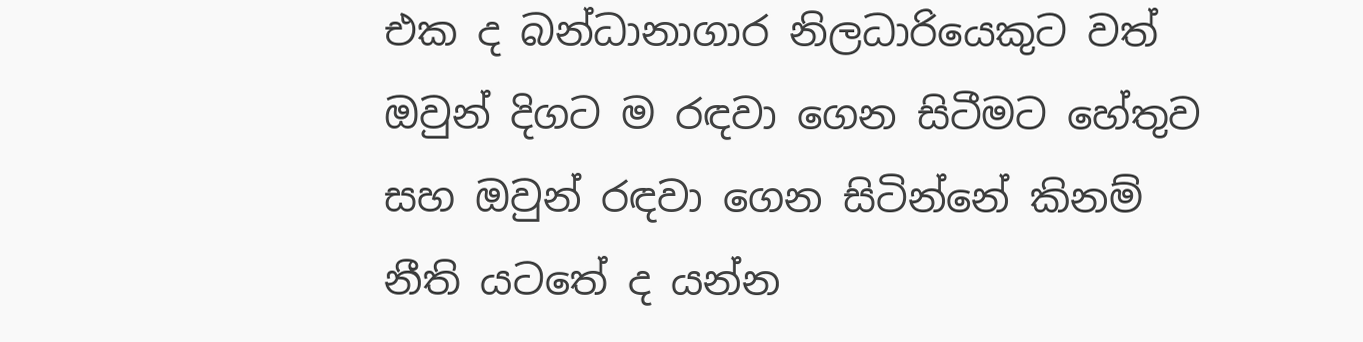එක ද බන්ධානාගාර නිලධාරියෙකුට වත් ඔවුන් දිගට ම රඳවා ගෙන සිටීමට හේතුව සහ ඔවුන් රඳවා ගෙන සිටින්නේ කිනම් නීති යටතේ ද යන්න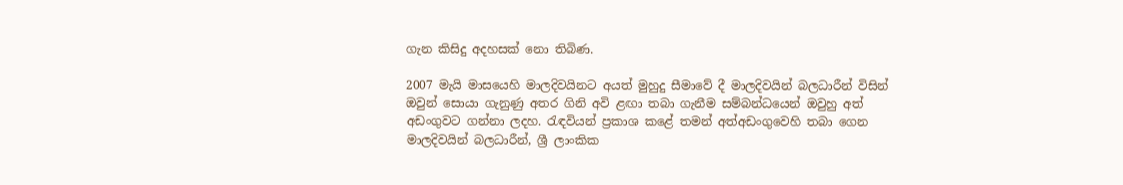ගැන කිසිදු අදහසක් නො තිබිණ.

2007 මැයි මාසයෙහි මාලදිවයිනට අයත් මුහුදු සීමාවේ දී මාලදිවයින් බලධාරීන් විසින් ඔවුන් සොයා ගැනුණු අතර ගිනි අවි ළඟා තබා ගැනීම සම්බන්ධයෙන් ඔවුහු අත් අඩංගුවට ගන්නා ලදහ. රැඳවියන් ප්‍රකාශ කළේ තමන් අත්අඩංගුවෙහි තබා ගෙන මාලදිවයින් බලධාරීන්, ශ්‍රී ලාංකික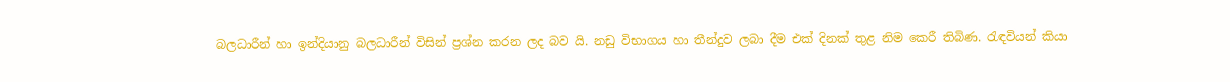බලධාරීන් හා ඉන්දියානු බලධාරීන් විසින් ප්‍රශ්න කරන ලද බව යි. නඩු විභාගය හා තීන්දුව ලබා දීම එක් දිනක් තුළ නිම කෙරී තිබිණ. රැඳවියන් කියා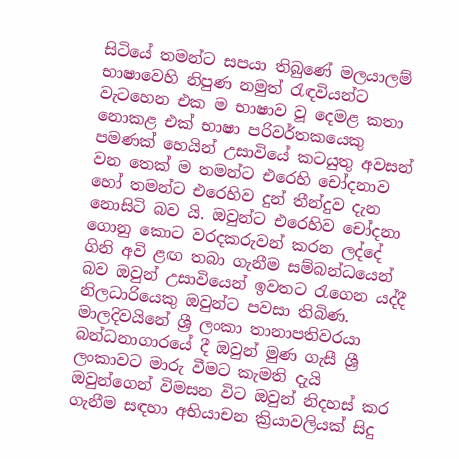සිටියේ තමන්ට සපයා තිබුණේ මලයාලම් භාෂාවෙහි නිපුණ නමුත් රැඳවියන්ට වැටහෙන එක ම භාෂාව වූ දෙමළ කතා නොකළ එක් භාෂා පරිවර්තකයෙකු පමණක් හෙයින් උසාවියේ කටයුතු අවසන් වන තෙක් ම තමන්ට එරෙහි චෝදනාව හෝ තමන්ට එරෙහිව දුන් තීන්දුව දැන නොසිටි බව යි. ඔවුන්ට එරෙහිව චෝදනා ගොනු කොට වරදකරුවන් කරන ලද්දේ ගිනි අවි ළඟ තබා ගැනීම සම්බන්ධයෙන් බව ඔවුන් උසාවියෙන් ඉවතට රැගෙන යද්දී නිලධාරියෙකු ඔවුන්ට පවසා තිබිණ. මාලදිවයිනේ ශ්‍රී ලංකා තානාපතිවරයා බන්ධනාගාරයේ දී ඔවුන් මුණ ගැසී ශ්‍රී ලංකාවට මාරු වීමට කැමති දැයි ඔවුන්ගෙන් විමසන විට ඔවුන් නිදහස් කර ගැනීම සඳහා අභියාචන ක්‍රියාවලියක් සිදු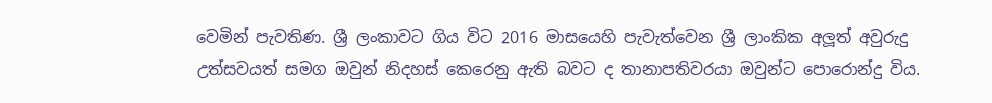වෙමින් පැවතිණ. ශ්‍රී ලංකාවට ගිය විට 2016 මාසයෙහි පැවැත්වෙන ශ්‍රී ලාංකික අලූත් අවුරුදු උත්සවයත් සමග ඔවුන් නිදහස් කෙරෙනු ඇති බවට ද තානාපතිවරයා ඔවුන්ට පොරොන්දු විය.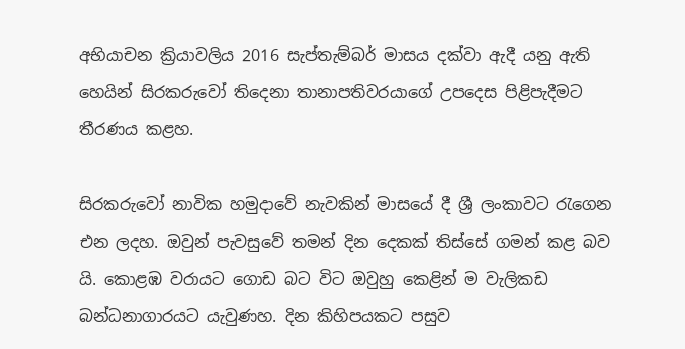අභියාචන ක්‍රියාවලිය 2016 සැප්තැම්බර් මාසය දක්වා ඇදී යනු ඇති හෙයින් සිරකරුවෝ තිදෙනා තානාපතිවරයාගේ උපදෙස පිළිපැදීමට තීරණය කළහ.

සිරකරුවෝ නාවික හමුදාවේ නැවකින් මාසයේ දී ශ්‍රී ලංකාවට රැගෙන එන ලදහ. ඔවුන් පැවසුවේ තමන් දින දෙකක් තිස්සේ ගමන් කළ බව යි. කොළඹ වරායට ගොඩ බට විට ඔවුහු කෙළින් ම වැලිකඩ බන්ධනාගාරයට යැවුණහ. දින කිහිපයකට පසුව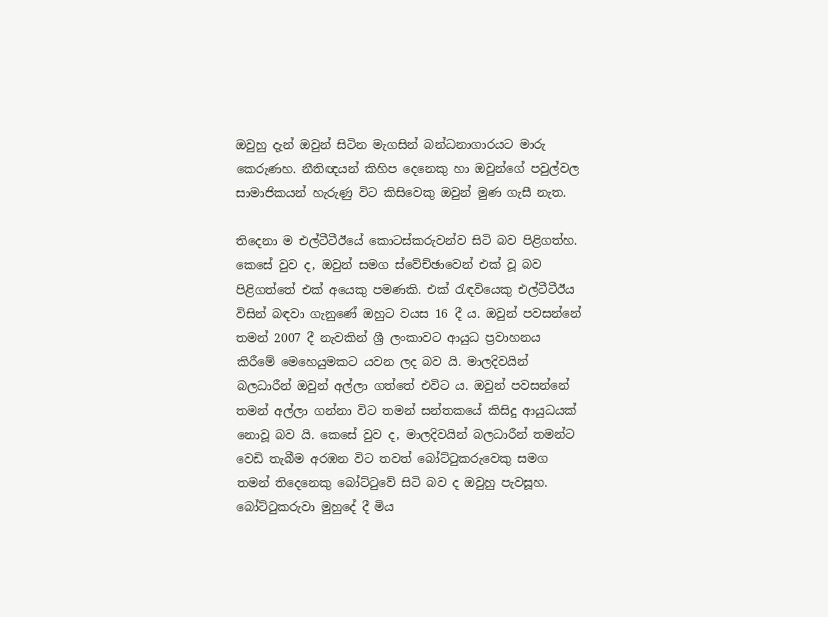ඔවුහු දැන් ඔවුන් සිටින මැගසින් බන්ධනාගාරයට මාරු කෙරුණහ. නීතිඥයන් කිහිප දෙනෙකු හා ඔවුන්ගේ පවුල්වල සාමාජිකයන් හැරුණු විට කිසිවෙකු ඔවුන් මුණ ගැසී නැත.

තිදෙනා ම එල්ටීටීඊයේ කොටස්කරුවන්ව සිටි බව පිළිගත්හ. කෙසේ වුව ද, ඔවුන් සමග ස්වේච්ඡාවෙන් එක් වූ බව පිළිගත්තේ එක් අයෙකු පමණකි. එක් රැඳවියෙකු එල්ටීටීඊය විසින් බඳවා ගැනුණේ ඔහුට වයස 16 දී ය. ඔවුන් පවසන්නේ තමන් 2007 දී නැවකින් ශ්‍රී ලංකාවට ආයුධ ප්‍රවාහනය කිරීමේ මෙහෙයුමකට යවන ලද බව යි. මාලදිවයින් බලධාරීන් ඔවුන් අල්ලා ගත්තේ එවිට ය. ඔවුන් පවසන්නේ තමන් අල්ලා ගන්නා විට තමන් සන්තකයේ කිසිදු ආයුධයක් නොවූ බව යි. කෙසේ වුව ද, මාලදිවයින් බලධාරීන් තමන්ට වෙඩි තැබීම අරඹන විට තවත් බෝට්ටුකරුවෙකු සමග තමන් තිදෙනෙකු බෝට්ටුවේ සිටි බව ද ඔවුහු පැවසූහ. බෝට්ටුකරුවා මුහුදේ දී මිය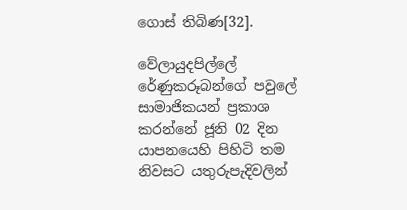ගොස් තිබිණ[32].

වේලායුදපිල්ලේ රේණුකරූබන්ගේ පවුලේ සාමාජිකයන් ප්‍රකාශ කරන්නේ ජූනි 02 දින යාපනයෙහි පිහිටි තම නිවසට යතුරුපැදිවලින්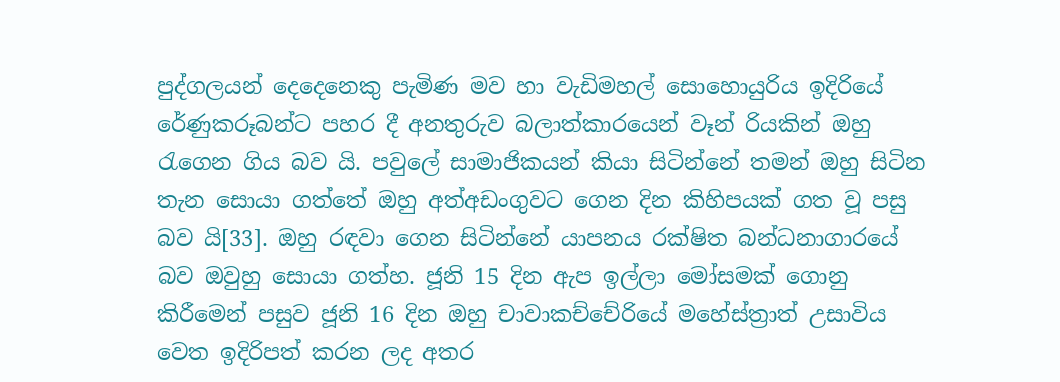පුද්ගලයන් දෙදෙනෙකු පැමිණ මව හා වැඩිමහල් සොහොයුරිය ඉදිරියේ රේණුකරූබන්ට පහර දී අනතුරුව බලාත්කාරයෙන් වෑන් රියකින් ඔහු රැගෙන ගිය බව යි. පවුලේ සාමාජිකයන් කියා සිටින්නේ තමන් ඔහු සිටින තැන සොයා ගත්තේ ඔහු අත්අඩංගුවට ගෙන දින කිහිපයක් ගත වූ පසු බව යි[33]. ඔහු රඳවා ගෙන සිටින්නේ යාපනය රක්ෂිත බන්ධනාගාරයේ බව ඔවුහු සොයා ගත්හ. ජූනි 15 දින ඇප ඉල්ලා මෝසමක් ගොනු කිරීමෙන් පසුව ජූනි 16 දින ඔහු චාවාකච්චේරියේ මහේස්ත්‍රාත් උසාවිය වෙත ඉදිරිපත් කරන ලද අතර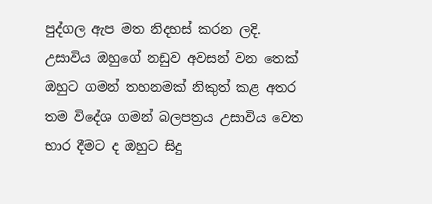පුද්ගල ඇප මත නිදහස් කරන ලදි. උසාවිය ඔහුගේ නඩුව අවසන් වන තෙක් ඔහුට ගමන් තහනමක් නිකුත් කළ අතර තම විදේශ ගමන් බලපත්‍රය උසාවිය වෙත භාර දීමට ද ඔහුට සිදු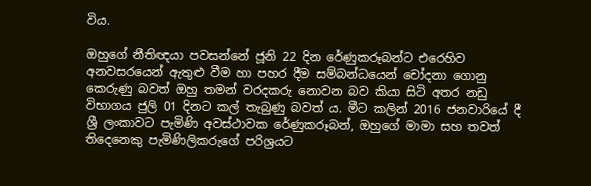විය.

ඔහුගේ නීතිඥයා පවසන්නේ ජූනි 22 දින රේණුකරූබන්ට එරෙහිව අනවසරයෙන් ඇතුළු වීම හා පහර දීම සම්බන්ධයෙන් චෝදනා ගොනු කෙරුණු බවත් ඔහු තමන් වරදකරු නොවන බව කියා සිටි අතර නඩු විභාගය ජුලි 01 දිනට කල් තැබුණු බවත් ය. මීට කලින් 2016 ජනවාරියේ දී ශ්‍රී ලංකාවට පැමිණි අවස්ථාවක රේණුකරූබන්, ඔහුගේ මාමා සහ තවත් තිදෙනෙකු පැමිණිලිකරුගේ පරිශ්‍රයට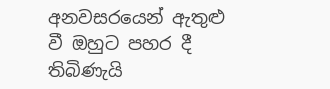අනවසරයෙන් ඇතුළු වී ඔහුට පහර දී තිබිණැයි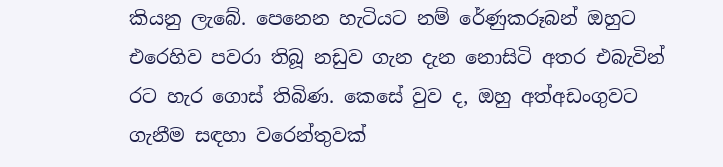කියනු ලැබේ. පෙනෙන හැටියට නම් රේණුකරූබන් ඔහුට එරෙහිව පවරා තිබූ නඩුව ගැන දැන නොසිටි අතර එබැවින් රට හැර ගොස් තිබිණ. කෙසේ වුව ද, ඔහු අත්අඩංගුවට ගැනීම සඳහා වරෙන්තුවක්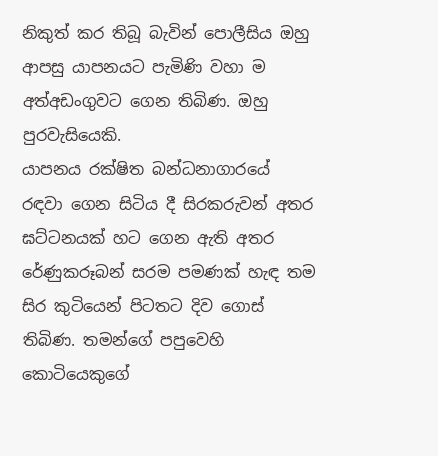නිකුත් කර තිබූ බැවින් පොලීසිය ඔහු ආපසු යාපනයට පැමිණි වහා ම අත්අඩංගුවට ගෙන තිබිණ. ඔහු පුරවැසියෙකි.
යාපනය රක්ෂිත බන්ධනාගාරයේ රඳවා ගෙන සිටිය දී සිරකරුවන් අතර ඝට්ටනයක් හට ගෙන ඇති අතර රේණුකරූබන් සරම පමණක් හැඳ තම සිර කුටියෙන් පිටතට දිව ගොස් තිබිණ. තමන්ගේ පපුවෙහි කොටියෙකුගේ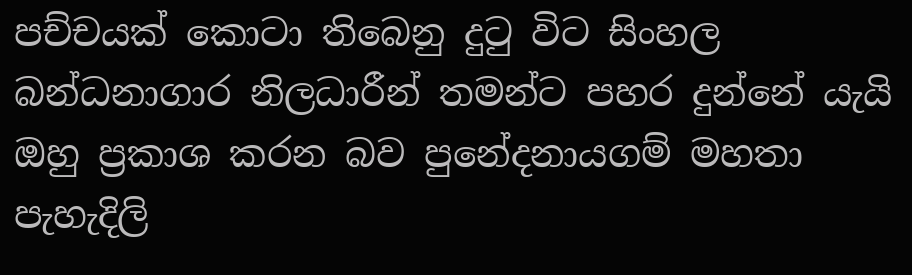පච්චයක් කොටා තිබෙනු දුටු විට සිංහල බන්ධනාගාර නිලධාරීන් තමන්ට පහර දුන්නේ යැයි ඔහු ප්‍රකාශ කරන බව පුනේදනායගම් මහතා පැහැදිලි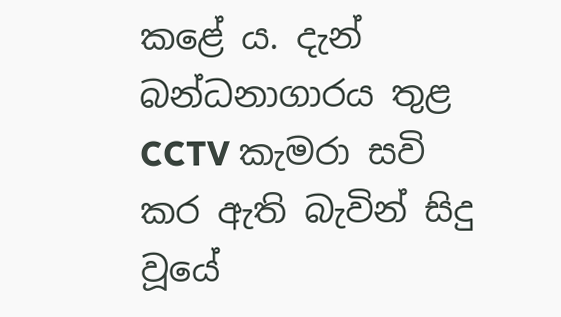කළේ ය. දැන් බන්ධනාගාරය තුළ CCTV කැමරා සවි කර ඇති බැවින් සිදු වූයේ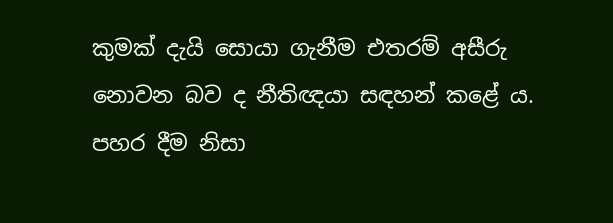කුමක් දැයි සොයා ගැනීම එතරම් අසීරු නොවන බව ද නීතිඥයා සඳහන් කළේ ය. පහර දීම නිසා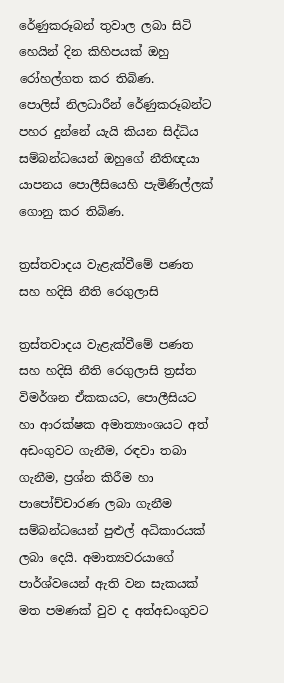රේණුකරූබන් තුවාල ලබා සිටි හෙයින් දින කිහිපයක් ඔහු රෝහල්ගත කර තිබිණ.
පොලිස් නිලධාරීන් රේණුකරූබන්ට පහර දුන්නේ යැයි කියන සිද්ධිය සම්බන්ධයෙන් ඔහුගේ නීතිඥයා යාපනය පොලීසියෙහි පැමිණිල්ලක් ගොනු කර තිබිණ.

ත්‍රස්තවාදය වැළැක්වීමේ පණත සහ හදිසි නීති රෙගුලාසි

ත්‍රස්තවාදය වැළැක්වීමේ පණත සහ හදිසි නීති රෙගුලාසි ත්‍රස්ත විමර්ශන ඒකකයට, පොලීසියට හා ආරක්ෂක අමාත්‍යාංශයට අත් අඩංගුවට ගැනීම, රඳවා තබා ගැනීම, ප්‍රශ්න කිරීම හා පාපෝච්චාරණ ලබා ගැනීම සම්බන්ධයෙන් පුළුල් අධිකාරයක් ලබා දෙයි. අමාත්‍යවරයාගේ පාර්ශ්වයෙන් ඇති වන සැකයක් මත පමණක් වුව ද අත්අඩංගුවට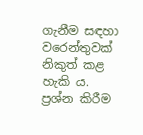ගැනීම සඳහා වරෙන්තුවක් නිකුත් කළ හැකි ය. ප්‍රශ්න කිරීම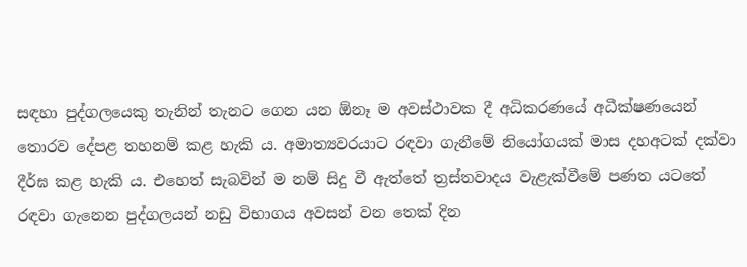සඳහා පුද්ගලයෙකු තැනින් තැනට ගෙන යන ඕනෑ ම අවස්ථාවක දී අධිකරණයේ අධීක්ෂණයෙන් තොරව දේපළ තහනම් කළ හැකි ය. අමාත්‍යවරයාට රඳවා ගැනීමේ නියෝගයක් මාස දහඅටක් දක්වා දීර්ඝ කළ හැකි ය. එහෙත් සැබවින් ම නම් සිදු වී ඇත්තේ ත්‍රස්තවාදය වැළැක්වීමේ පණත යටතේ රඳවා ගැනෙන පුද්ගලයන් නඩු විභාගය අවසන් වන තෙක් දින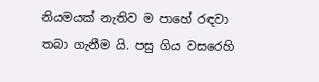නියමයක් නැතිව ම පාහේ රඳවා තබා ගැනීම යි. පසු ගිය වසරෙහි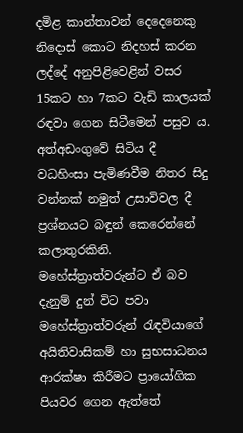දමිළ කාන්තාවන් දෙදෙනෙකු නිදොස් කොට නිදහස් කරන ලද්දේ අනුපිළිවෙළින් වසර 15කට හා 7කට වැඩි කාලයක් රඳවා ගෙන සිටීමෙන් පසුව ය. අත්අඩංගුවේ සිටිය දී වධහිංසා පැමිණවීම නිතර සිදු වන්නක් නමුත් උසාවිවල දී ප්‍රශ්නයට බඳුන් කෙරෙන්නේ කලාතුරකිනි. මහේස්ත්‍රාත්වරුන්ට ඒ බව දැනුම් දුන් විට පවා මහේස්ත්‍රාත්වරුන් රැඳවියාගේ අයිතිවාසිකම් හා සුභසාධනය ආරක්ෂා කිරීමට ප්‍රායෝගික පියවර ගෙන ඇත්තේ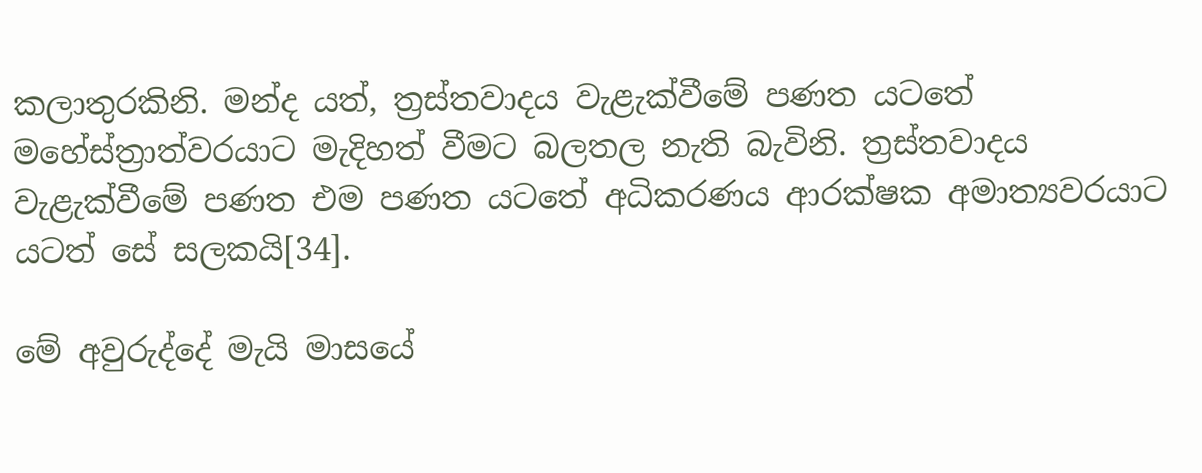කලාතුරකිනි. මන්ද යත්, ත්‍රස්තවාදය වැළැක්වීමේ පණත යටතේ මහේස්ත්‍රාත්වරයාට මැදිහත් වීමට බලතල නැති බැවිනි. ත්‍රස්තවාදය වැළැක්වීමේ පණත එම පණත යටතේ අධිකරණය ආරක්ෂක අමාත්‍යවරයාට යටත් සේ සලකයි[34].

මේ අවුරුද්දේ මැයි මාසයේ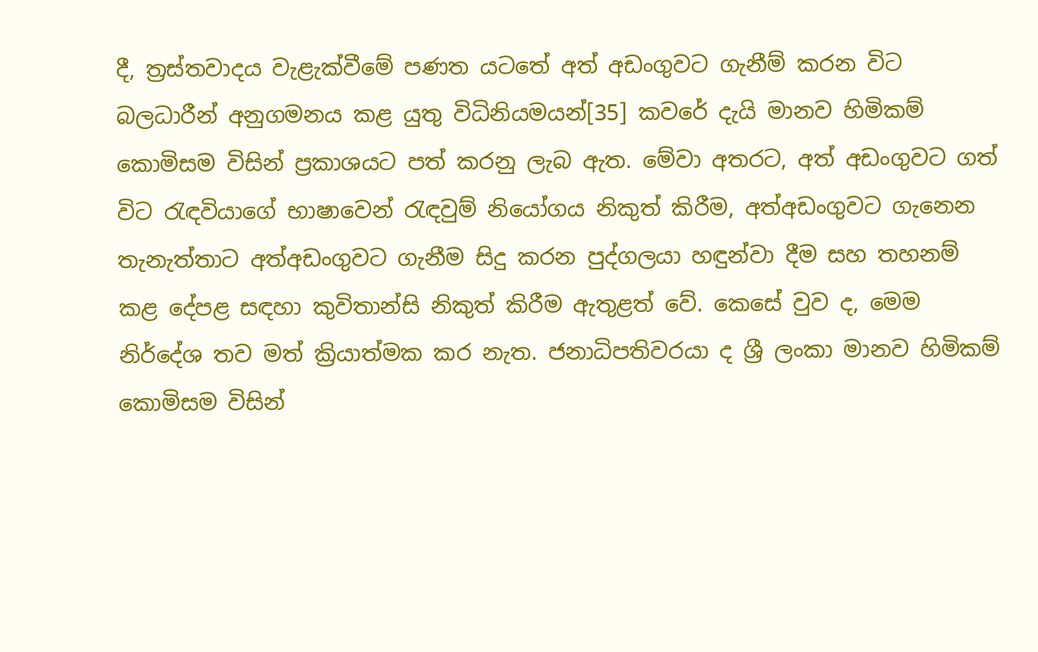දී, ත්‍රස්තවාදය වැළැක්වීමේ පණත යටතේ අත් අඩංගුවට ගැනීම් කරන විට බලධාරීන් අනුගමනය කළ යුතු විධිනියමයන්[35] කවරේ දැයි මානව හිමිකම් කොමිසම විසින් ප්‍රකාශයට පත් කරනු ලැබ ඇත. මේවා අතරට, අත් අඩංගුවට ගත් විට රැඳවියාගේ භාෂාවෙන් රැඳවුම් නියෝගය නිකුත් කිරීම, අත්අඩංගුවට ගැනෙන තැනැත්තාට අත්අඩංගුවට ගැනීම සිදු කරන පුද්ගලයා හඳුන්වා දීම සහ තහනම් කළ දේපළ සඳහා කුවිතාන්සි නිකුත් කිරීම ඇතුළත් වේ. කෙසේ වුව ද, මෙම නිර්දේශ තව මත් ක්‍රියාත්මක කර නැත. ජනාධිපතිවරයා ද ශ්‍රී ලංකා මානව හිමිකම් කොමිසම විසින්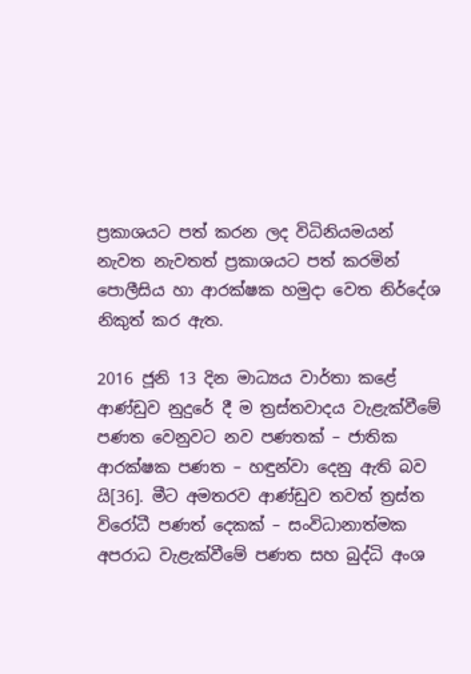ප්‍රකාශයට පත් කරන ලද විධිනියමයන් නැවත නැවතත් ප්‍රකාශයට පත් කරමින් පොලීසිය හා ආරක්ෂක හමුදා වෙත නිර්දේශ නිකුත් කර ඇත.

2016 ජූනි 13 දින මාධ්‍යය වාර්තා කළේ ආණ්ඩුව නුදුරේ දී ම ත්‍රස්තවාදය වැළැක්වීමේ පණත වෙනුවට නව පණතක් – ජාතික ආරක්ෂක පණත – හඳුන්වා දෙනු ඇති බව යි[36]. මීට අමතරව ආණ්ඩුව තවත් ත්‍රස්ත විරෝධී පණත් දෙකක් – සංවිධානාත්මක අපරාධ වැළැක්වීමේ පණත සහ බුද්ධි අංශ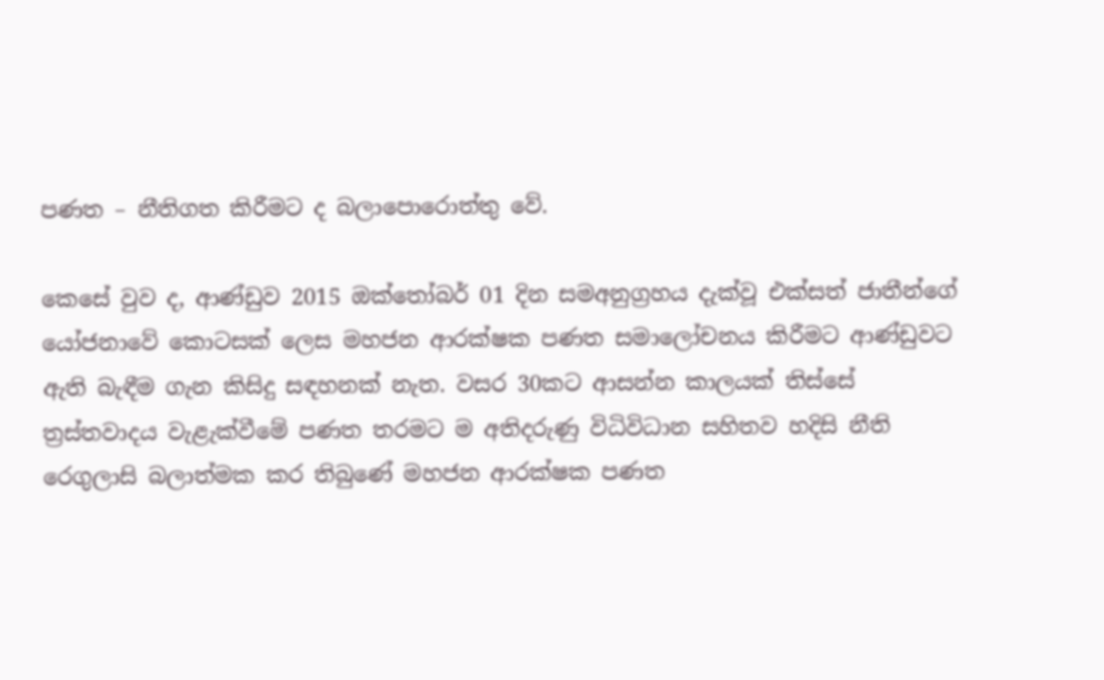පණත – නීතිගත කිරීමට ද බලාපොරොත්තු වේ.

කෙසේ වුව ද, ආණ්ඩුව 2015 ඔක්තෝබර් 01 දින සමඅනුග්‍රහය දැක්වූ එක්සත් ජාතීන්ගේ යෝජනාවේ කොටසක් ලෙස මහජන ආරක්ෂක පණත සමාලෝචනය කිරීමට ආණ්ඩුවට ඇති බැඳීම ගැන කිසිදු සඳහනක් නැත. වසර 30කට ආසන්න කාලයක් තිස්සේ ත්‍රස්තවාදය වැළැක්වීමේ පණත තරමට ම අතිදරුණු විධිවිධාන සහිතව හදිසි නීති රෙගුලාසි බලාත්මක කර තිබුණේ මහජන ආරක්ෂක පණත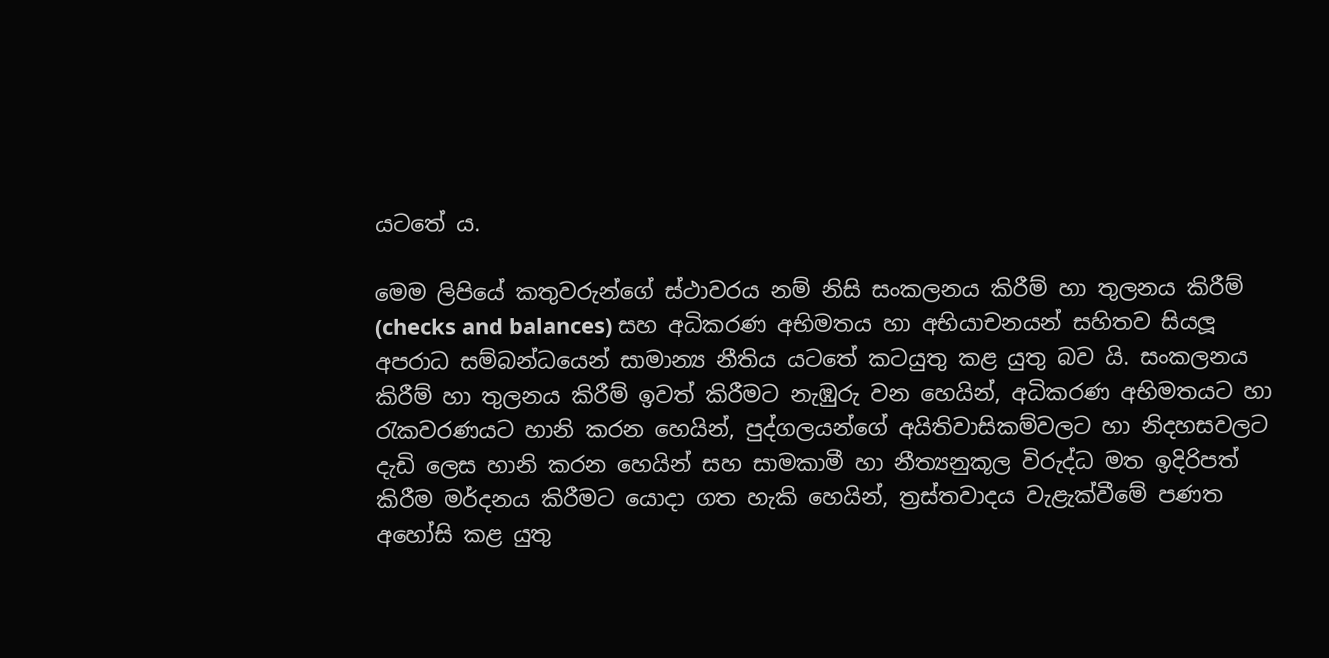යටතේ ය.

මෙම ලිපියේ කතුවරුන්ගේ ස්ථාවරය නම් නිසි සංකලනය කිරීම් හා තුලනය කිරීම් (checks and balances) සහ අධිකරණ අභිමතය හා අභියාචනයන් සහිතව සියලූ අපරාධ සම්බන්ධයෙන් සාමාන්‍ය නීතිය යටතේ කටයුතු කළ යුතු බව යි. සංකලනය කිරීම් හා තුලනය කිරීම් ඉවත් කිරීමට නැඹුරු වන හෙයින්, අධිකරණ අභිමතයට හා රැකවරණයට හානි කරන හෙයින්, පුද්ගලයන්ගේ අයිතිවාසිකම්වලට හා නිදහසවලට දැඩි ලෙස හානි කරන හෙයින් සහ සාමකාමී හා නීත්‍යනුකූල විරුද්ධ මත ඉදිරිපත් කිරීම මර්දනය කිරීමට යොදා ගත හැකි හෙයින්, ත්‍රස්තවාදය වැළැක්වීමේ පණත අහෝසි කළ යුතු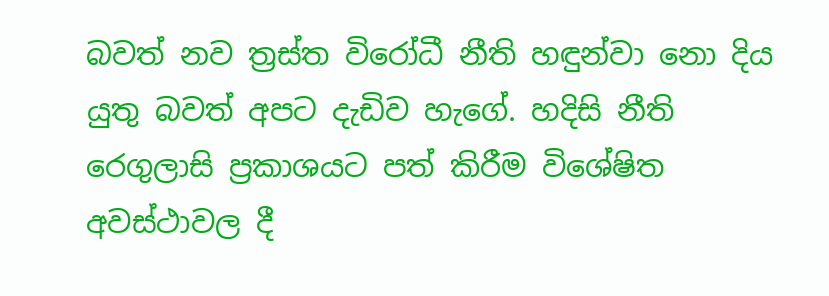බවත් නව ත්‍රස්ත විරෝධී නීති හඳුන්වා නො දිය යුතු බවත් අපට දැඩිව හැගේ. හදිසි නීති රෙගුලාසි ප්‍රකාශයට පත් කිරීම විශේෂිත අවස්ථාවල දී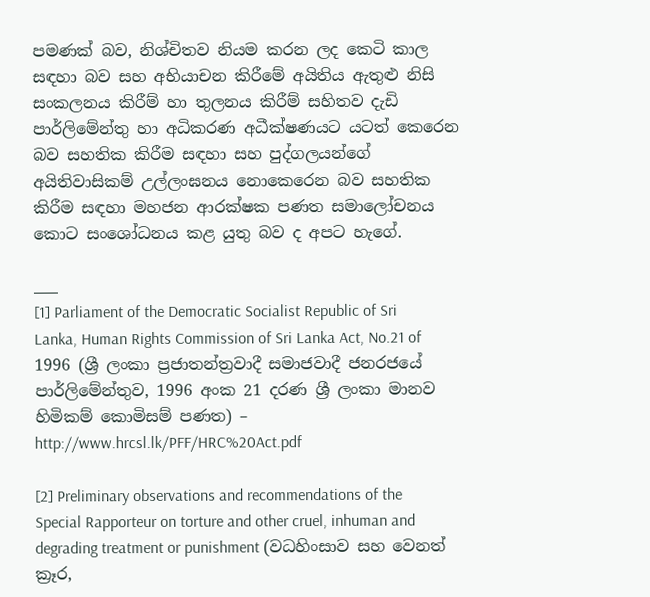පමණක් බව, නිශ්චිතව නියම කරන ලද කෙටි කාල සඳහා බව සහ අභියාචන කිරීමේ අයිතිය ඇතුළු නිසි සංකලනය කිරීම් හා තුලනය කිරීම් සහිතව දැඩි පාර්ලිමේන්තු හා අධිකරණ අධීක්ෂණයට යටත් කෙරෙන බව සහතික කිරීම සඳහා සහ පුද්ගලයන්ගේ අයිතිවාසිකම් උල්ලංඝනය නොකෙරෙන බව සහතික කිරීම සඳහා මහජන ආරක්ෂක පණත සමාලෝචනය කොට සංශෝධනය කළ යුතු බව ද අපට හැගේ.

___
[1] Parliament of the Democratic Socialist Republic of Sri Lanka, Human Rights Commission of Sri Lanka Act, No.21 of 1996 (ශ්‍රී ලංකා ප්‍රජාතන්ත්‍රවාදී සමාජවාදී ජනරජයේ පාර්ලිමේන්තුව, 1996 අංක 21 දරණ ශ්‍රී ලංකා මානව හිමිකම් කොමිසම් පණත) – http://www.hrcsl.lk/PFF/HRC%20Act.pdf

[2] Preliminary observations and recommendations of the Special Rapporteur on torture and other cruel, inhuman and degrading treatment or punishment (වධහිංසාව සහ වෙනත් ක්‍රෑර,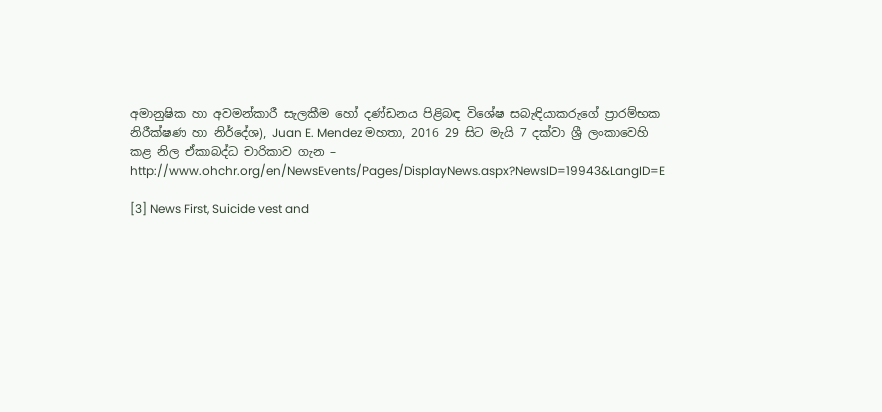අමානුෂික හා අවමන්කාරී සැලකීම හෝ දණ්ඩනය පිළිබඳ විශේෂ සබැඳියාකරුගේ ප්‍රාරම්භක නිරීක්ෂණ හා නිර්දේශ), Juan E. Mendez මහතා, 2016 29 සිට මැයි 7 දක්වා ශ්‍රී ලංකාවෙහි කළ නිල ඒකාබද්ධ චාරිකාව ගැන – http://www.ohchr.org/en/NewsEvents/Pages/DisplayNews.aspx?NewsID=19943&LangID=E

[3] News First, Suicide vest and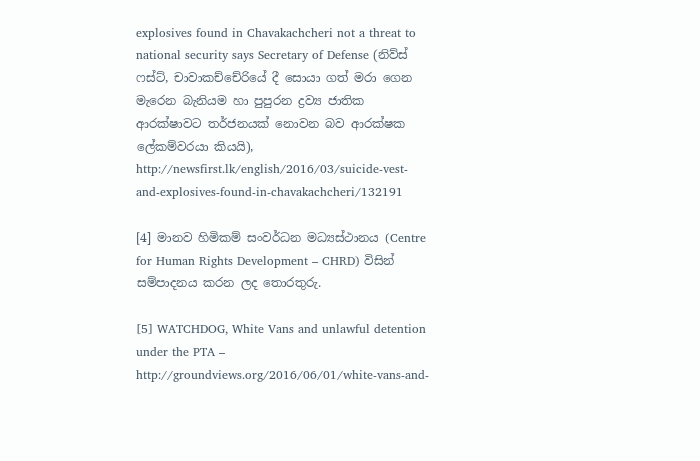explosives found in Chavakachcheri not a threat to national security says Secretary of Defense (නිව්ස් ෆස්ට්, චාවාකච්චේරියේ දී සොයා ගත් මරා ගෙන මැරෙන බැනියම හා පුපුරන ද්‍රව්‍ය ජාතික ආරක්ෂාවට තර්ජනයක් නොවන බව ආරක්ෂක ලේකම්වරයා කියයි), http://newsfirst.lk/english/2016/03/suicide-vest-and-explosives-found-in-chavakachcheri/132191

[4] මානව හිමිකම් සංවර්ධන මධ්‍යස්ථානය (Centre for Human Rights Development – CHRD) විසින් සම්පාදනය කරන ලද තොරතුරු.

[5] WATCHDOG, White Vans and unlawful detention under the PTA – http://groundviews.org/2016/06/01/white-vans-and-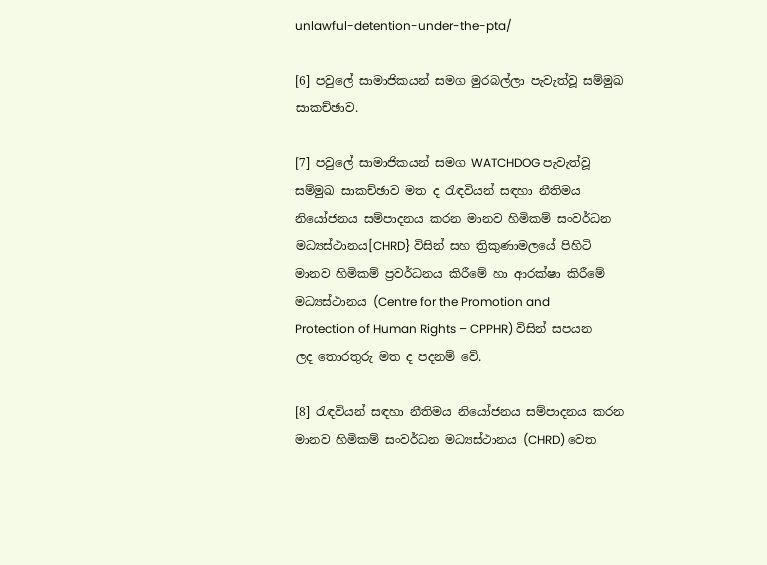unlawful-detention-under-the-pta/

[6] පවුලේ සාමාජිකයන් සමග මුරබල්ලා පැවැත්වූ සම්මුඛ සාකච්ඡාව.

[7] පවුලේ සාමාජිකයන් සමග WATCHDOG පැවැත්වූ සම්මුඛ සාකච්ඡාව මත ද රැඳවියන් සඳහා නීතිමය නියෝජනය සම්පාදනය කරන මානව හිමිකම් සංවර්ධන මධ්‍යස්ථානය[CHRD} විසින් සහ ත්‍රිකුණාමලයේ පිහිටි මානව හිමිකම් ප්‍රවර්ධනය කිරීමේ හා ආරක්ෂා කිරීමේ මධ්‍යස්ථානය (Centre for the Promotion and Protection of Human Rights – CPPHR) විසින් සපයන ලද තොරතුරු මත ද පදනම් වේ.

[8] රැඳවියන් සඳහා නීතිමය නියෝජනය සම්පාදනය කරන මානව හිමිකම් සංවර්ධන මධ්‍යස්ථානය (CHRD) වෙත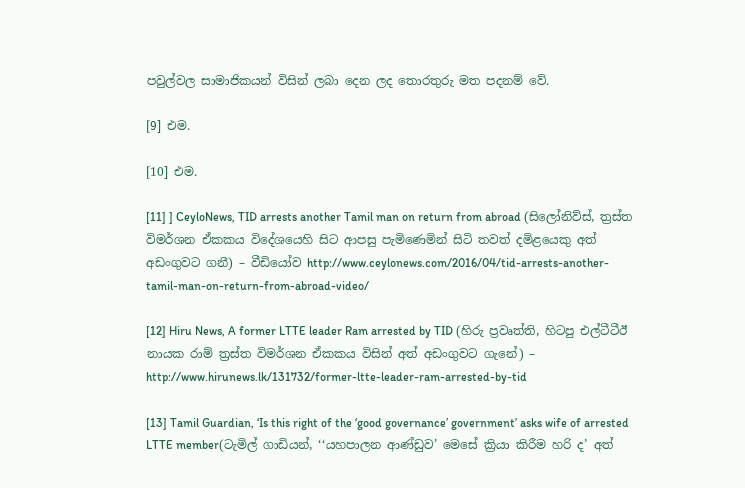පවුල්වල සාමාජිකයන් විසින් ලබා දෙන ලද තොරතුරු මත පදනම් වේ.

[9] එම.

[10] එම.

[11] ] CeyloNews, TID arrests another Tamil man on return from abroad (සිලෝනිව්ස්, ත්‍රස්ත විමර්ශන ඒකකය විදේශයෙහි සිට ආපසු පැමිණෙමින් සිටි තවත් දමිළයෙකු අත් අඩංගුවට ගනී) – වීඩියෝව http://www.ceylonews.com/2016/04/tid-arrests-another-tamil-man-on-return-from-abroad-video/

[12] Hiru News, A former LTTE leader Ram arrested by TID (හිරු ප්‍රවෘත්ති, හිටපු එල්ටීටීඊ නායක රාම් ත්‍රස්ත විමර්ශන ඒකකය විසින් අත් අඩංගුවට ගැනේ) – http://www.hirunews.lk/131732/former-ltte-leader-ram-arrested-by-tid

[13] Tamil Guardian, ‘Is this right of the ‘good governance’ government’ asks wife of arrested LTTE member(ටැමිල් ගාඩියන්, ‘‘යහපාලන ආණ්ඩුව’ මෙසේ ක්‍රියා කිරීම හරි ද’ අත්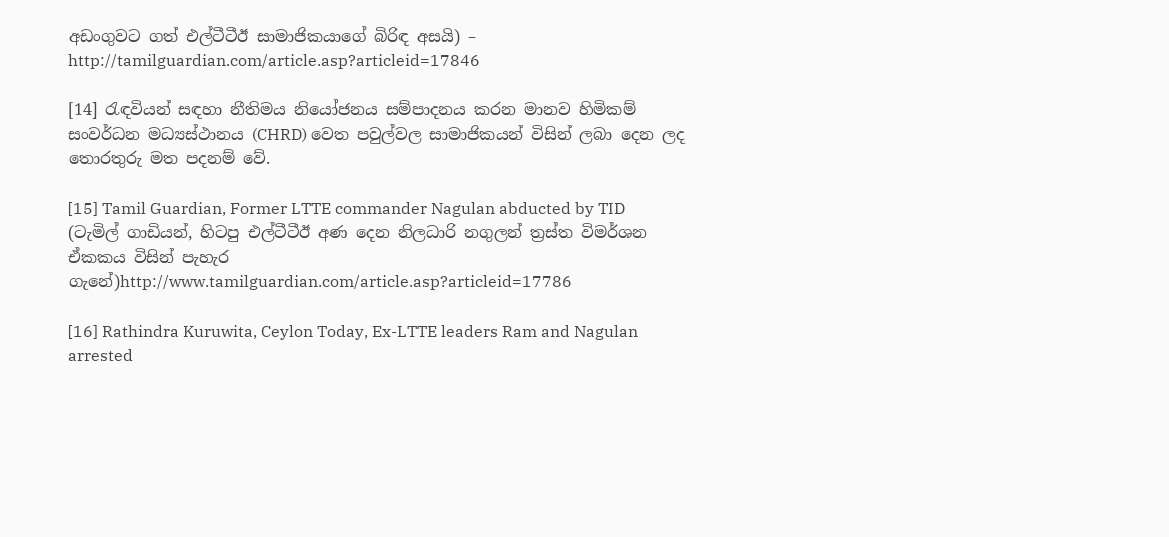අඩංගුවට ගත් එල්ටීටීඊ සාමාජිකයාගේ බිරිඳ අසයි) – http://tamilguardian.com/article.asp?articleid=17846

[14] රැඳවියන් සඳහා නීතිමය නියෝජනය සම්පාදනය කරන මානව හිමිකම් සංවර්ධන මධ්‍යස්ථානය (CHRD) වෙත පවුල්වල සාමාජිකයන් විසින් ලබා දෙන ලද තොරතුරු මත පදනම් වේ.

[15] Tamil Guardian, Former LTTE commander Nagulan abducted by TID (ටැමිල් ගාඩියන්, හිටපු එල්ටීටීඊ අණ දෙන නිලධාරි නගුලන් ත්‍රස්ත විමර්ශන ඒකකය විසින් පැහැර ගැනේ)http://www.tamilguardian.com/article.asp?articleid=17786

[16] Rathindra Kuruwita, Ceylon Today, Ex-LTTE leaders Ram and Nagulan arrested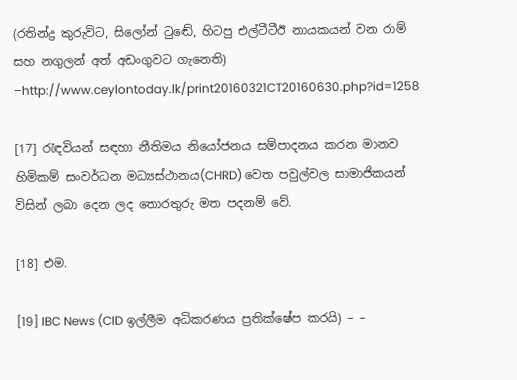(රතින්ද්‍ර කුරුවිට, සිලෝන් ටුඬේ, හිටපු එල්ටීටීඊ නායකයන් වන රාම් සහ නගුලන් අත් අඩංගුවට ගැනෙති) –http://www.ceylontoday.lk/print20160321CT20160630.php?id=1258

[17] රැඳවියන් සඳහා නීතිමය නියෝජනය සම්පාදනය කරන මානව හිමිකම් සංවර්ධන මධ්‍යස්ථානය(CHRD) වෙත පවුල්වල සාමාජිකයන් විසින් ලබා දෙන ලද තොරතුරු මත පදනම් වේ.

[18] එම.

[19] IBC News (CID ඉල්ලීම අධිකරණය ප්‍රතික්ෂේප කරයි) – –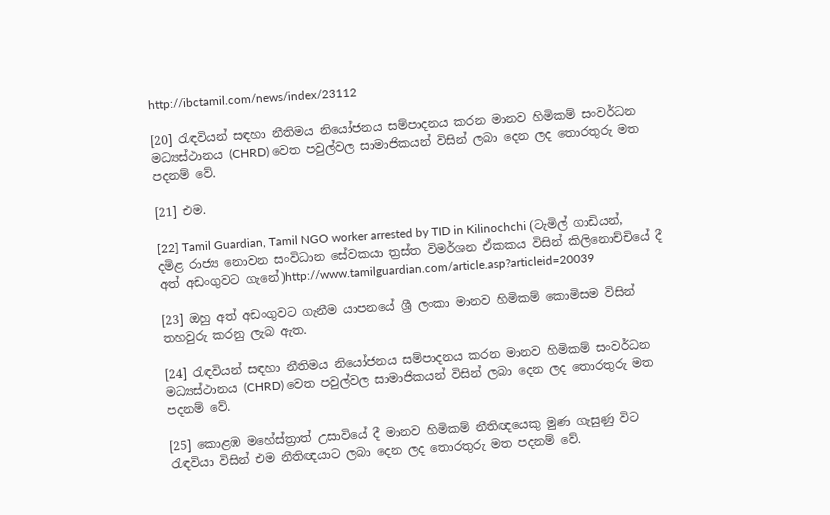http://ibctamil.com/news/index/23112

[20] රැඳවියන් සඳහා නීතිමය නියෝජනය සම්පාදනය කරන මානව හිමිකම් සංවර්ධන මධ්‍යස්ථානය (CHRD) වෙත පවුල්වල සාමාජිකයන් විසින් ලබා දෙන ලද තොරතුරු මත පදනම් වේ.

[21] එම.

[22] Tamil Guardian, Tamil NGO worker arrested by TID in Kilinochchi (ටැමිල් ගාඩියන්, දමිළ රාජ්‍ය නොවන සංවිධාන සේවකයා ත්‍රස්ත විමර්ශන ඒකකය විසින් කිලිනොච්චියේ දී අත් අඩංගුවට ගැනේ)http://www.tamilguardian.com/article.asp?articleid=20039

[23] ඔහු අත් අඩංගුවට ගැනීම යාපනයේ ශ්‍රී ලංකා මානව හිමිකම් කොමිසම විසින් තහවුරු කරනු ලැබ ඇත.

[24] රැඳවියන් සඳහා නීතිමය නියෝජනය සම්පාදනය කරන මානව හිමිකම් සංවර්ධන මධ්‍යස්ථානය (CHRD) වෙත පවුල්වල සාමාජිකයන් විසින් ලබා දෙන ලද තොරතුරු මත පදනම් වේ.

[25] කොළඹ මහේස්ත්‍රාත් උසාවියේ දී මානව හිමිකම් නීතිඥයෙකු මුණ ගැසුණු විට රැඳවියා විසින් එම නීතිඥයාට ලබා දෙන ලද තොරතුරු මත පදනම් වේ.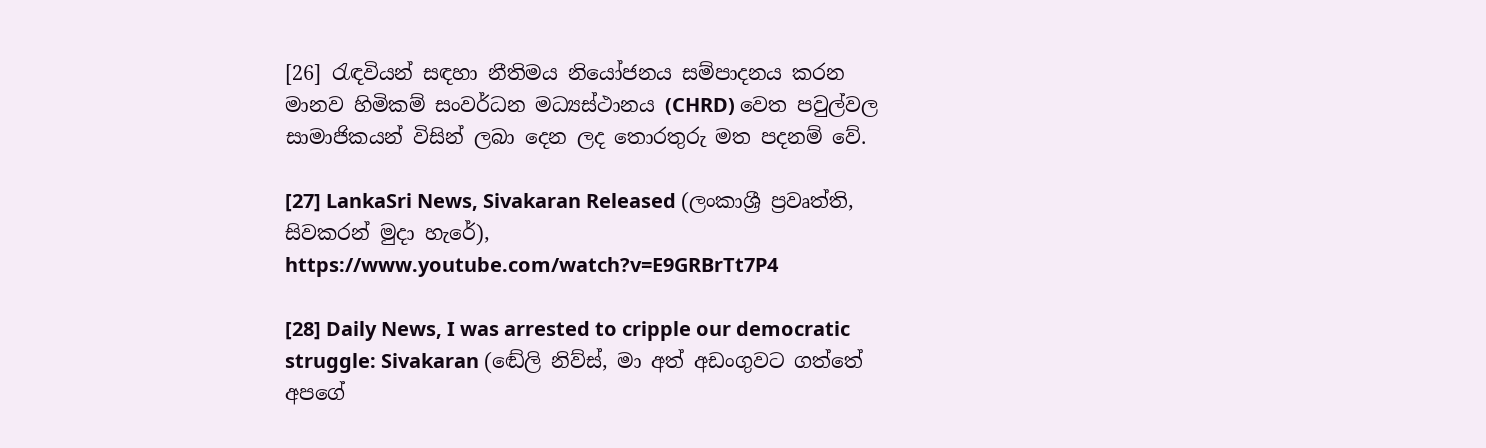[26] රැඳවියන් සඳහා නීතිමය නියෝජනය සම්පාදනය කරන මානව හිමිකම් සංවර්ධන මධ්‍යස්ථානය (CHRD) වෙත පවුල්වල සාමාජිකයන් විසින් ලබා දෙන ලද තොරතුරු මත පදනම් වේ.

[27] LankaSri News, Sivakaran Released (ලංකාශ්‍රී ප්‍රවෘත්ති, සිවකරන් මුදා හැරේ), https://www.youtube.com/watch?v=E9GRBrTt7P4

[28] Daily News, I was arrested to cripple our democratic struggle: Sivakaran (ඬේලි නිව්ස්, මා අත් අඩංගුවට ගත්තේ අපගේ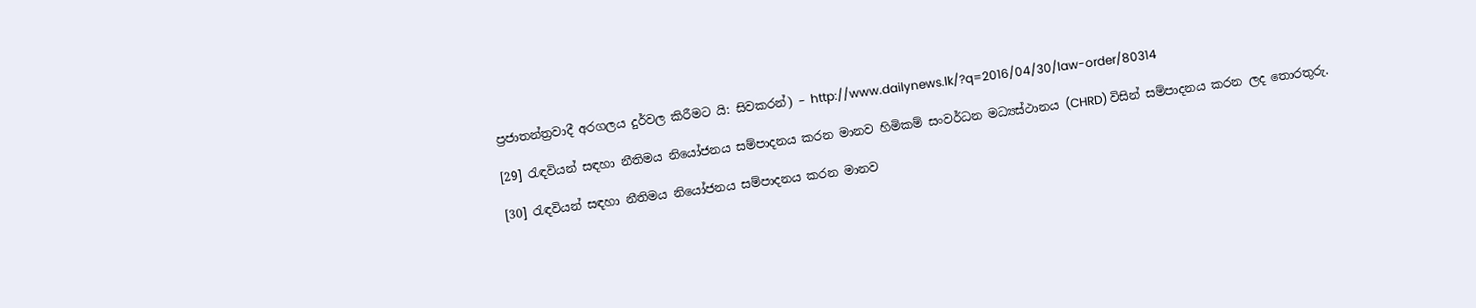ප්‍රජාතන්ත්‍රවාදී අරගලය දුර්වල කිරීමට යි: සිවකරන්) – http://www.dailynews.lk/?q=2016/04/30/law-order/80314

[29] රැඳවියන් සඳහා නීතිමය නියෝජනය සම්පාදනය කරන මානව හිමිකම් සංවර්ධන මධ්‍යස්ථානය (CHRD) විසින් සම්පාදනය කරන ලද තොරතුරු.

[30] රැඳවියන් සඳහා නීතිමය නියෝජනය සම්පාදනය කරන මානව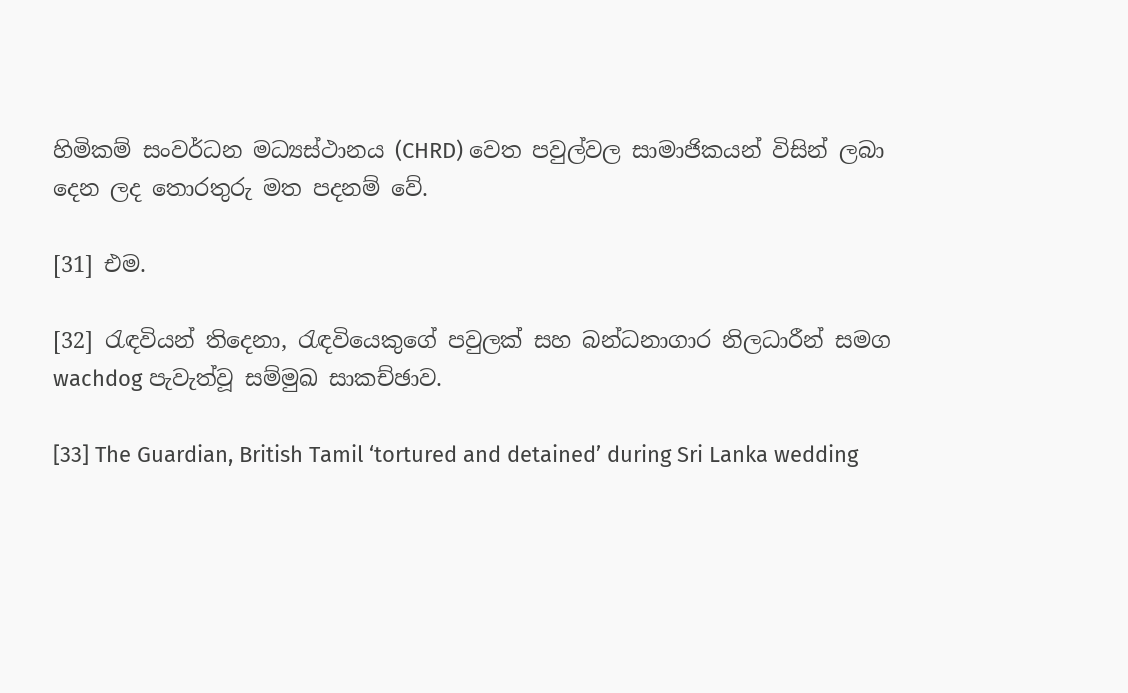හිමිකම් සංවර්ධන මධ්‍යස්ථානය (CHRD) වෙත පවුල්වල සාමාජිකයන් විසින් ලබා දෙන ලද තොරතුරු මත පදනම් වේ.

[31] එම.

[32] රැඳවියන් තිදෙනා, රැඳවියෙකුගේ පවුලක් සහ බන්ධනාගාර නිලධාරීන් සමග wachdog පැවැත්වූ සම්මුඛ සාකච්ඡාව.

[33] The Guardian, British Tamil ‘tortured and detained’ during Sri Lanka wedding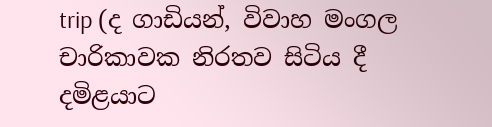trip (ද ගාඩියන්, විවාහ මංගල චාරිකාවක නිරතව සිටිය දී දමිළයාට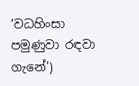‘වධහිංසා පමුණුවා රඳවා ගැනේ’)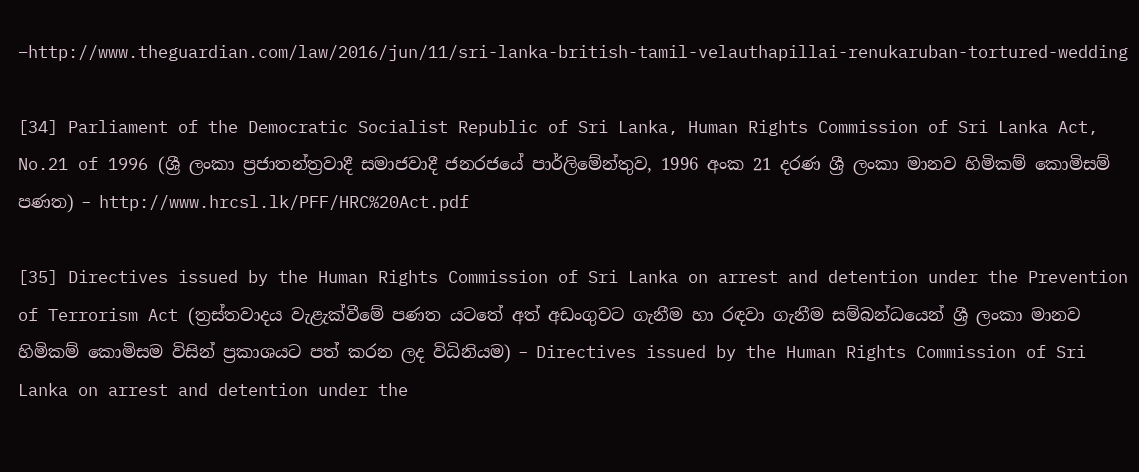–http://www.theguardian.com/law/2016/jun/11/sri-lanka-british-tamil-velauthapillai-renukaruban-tortured-wedding

[34] Parliament of the Democratic Socialist Republic of Sri Lanka, Human Rights Commission of Sri Lanka Act, No.21 of 1996 (ශ්‍රී ලංකා ප්‍රජාතන්ත්‍රවාදී සමාජවාදී ජනරජයේ පාර්ලිමේන්තුව, 1996 අංක 21 දරණ ශ්‍රී ලංකා මානව හිමිකම් කොමිසම් පණත) – http://www.hrcsl.lk/PFF/HRC%20Act.pdf

[35] Directives issued by the Human Rights Commission of Sri Lanka on arrest and detention under the Prevention of Terrorism Act (ත්‍රස්තවාදය වැළැක්වීමේ පණත යටතේ අත් අඩංගුවට ගැනීම හා රඳවා ගැනීම සම්බන්ධයෙන් ශ්‍රී ලංකා මානව හිමිකම් කොමිසම විසින් ප්‍රකාශයට පත් කරන ලද විධිනියම) – Directives issued by the Human Rights Commission of Sri Lanka on arrest and detention under the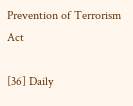Prevention of Terrorism Act

[36] Daily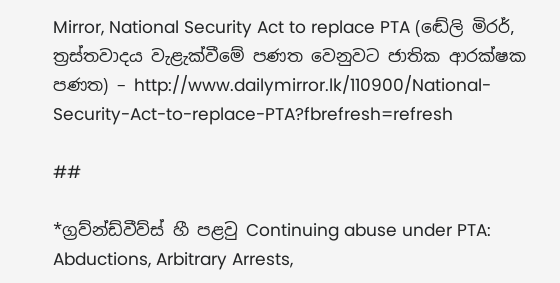Mirror, National Security Act to replace PTA (ඬේලි මිරර්, ත්‍රස්තවාදය වැළැක්වීමේ පණත වෙනුවට ජාතික ආරක්ෂක පණත) – http://www.dailymirror.lk/110900/National-Security-Act-to-replace-PTA?fbrefresh=refresh

##

*ග්‍රව්න්ඩ්වීව්ස් හී පළවු Continuing abuse under PTA: Abductions, Arbitrary Arrests,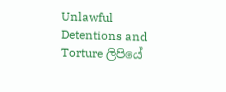Unlawful Detentions and Torture ලිපියේ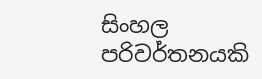සිංහල පරිවර්තනයකි